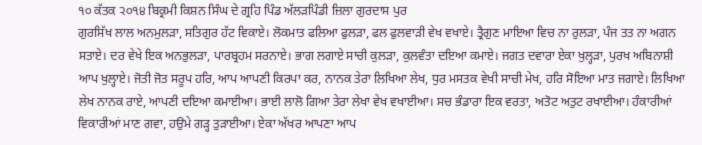੧੦ ਕੱਤਕ ੨੦੧੪ ਬਿਕ੍ਰਮੀ ਕਿਸ਼ਨ ਸਿੰਘ ਦੇ ਗ੍ਰਹਿ ਪਿੰਡ ਅੱਲੜਪਿੰਡੀ ਜ਼ਿਲਾ ਗੁਰਦਾਸ ਪੁਰ
ਗੁਰਸਿੱਖ ਲਾਲ ਅਨਮੁਲੜਾ, ਸਤਿਗੁਰ ਹੱਟ ਵਿਕਾਏ। ਲੋਕਮਾਤ ਫਲਿਆ ਫੁਲੜਾ, ਫਲ ਫੁਲਵਾੜੀ ਵੇਖ ਵਖਾਏ। ਤ੍ਰੈਗੁਣ ਮਾਇਆ ਵਿਚ ਨਾ ਰੁਲੜਾ, ਪੰਜ ਤਤ ਨਾ ਅਗਨ ਸਤਾਏ। ਦਰ ਵੇਖੇ ਇਕ ਅਨਭੁਲੜਾ, ਪਾਰਬ੍ਰਹਮ ਸਰਨਾਏ। ਭਾਗ ਲਗਾਏ ਸਾਚੀ ਕੁਲੜਾ, ਕੁਲਵੰਤਾ ਦਇਆ ਕਮਾਏ। ਜਗਤ ਦਵਾਰਾ ਏਕਾ ਖੁਲ੍ਹੜਾ, ਪੁਰਖ ਅਬਿਨਾਸ਼ੀ ਆਪ ਖੁਲ੍ਹਾਏ। ਜੋਤੀ ਜੋਤ ਸਰੂਪ ਹਰਿ, ਆਪ ਆਪਣੀ ਕਿਰਪਾ ਕਰ, ਨਾਨਕ ਤੇਰਾ ਲਿਖਿਆ ਲੇਖ, ਧੁਰ ਮਸਤਕ ਵੇਖੀ ਸਾਚੀ ਮੇਖ, ਹਰਿ ਸੋਇਆ ਮਾਤ ਜਗਾਏ। ਲਿਖਿਆ ਲੇਖ ਨਾਨਕ ਰਾਏ, ਆਪਣੀ ਦਇਆ ਕਮਾਈਆ। ਭਾਈ ਲਾਲੋ ਗਿਆ ਤੇਰਾ ਲੇਖਾ ਵੇਖ ਵਖਾਈਆ। ਸਚ ਭੰਡਾਰਾ ਇਕ ਵਰਤਾ, ਅਤੋਟ ਅਤੁਟ ਰਖਾਈਆ। ਹੰਕਾਰੀਆਂ ਵਿਕਾਰੀਆਂ ਮਾਣ ਗਵਾ, ਹਉਮੇ ਗੜ੍ਹ ਤੁੜਾਈਆ। ਏਕਾ ਅੱਖਰ ਆਪਣਾ ਆਪ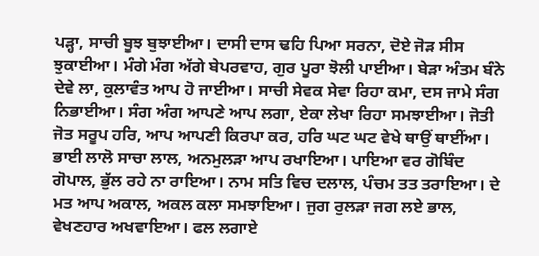ਪੜ੍ਹਾ, ਸਾਚੀ ਬੂਝ ਬੁਝਾਈਆ। ਦਾਸੀ ਦਾਸ ਢਹਿ ਪਿਆ ਸਰਨਾ, ਦੋਏ ਜੋੜ ਸੀਸ ਝੁਕਾਈਆ। ਮੰਗੇ ਮੰਗ ਅੱਗੇ ਬੇਪਰਵਾਹ, ਗੁਰ ਪੂਰਾ ਝੋਲੀ ਪਾਈਆ। ਬੇੜਾ ਅੰਤਮ ਬੰਨੇ ਦੇਵੇ ਲਾ, ਕੁਲਾਵੰਤ ਆਪ ਹੋ ਜਾਈਆ। ਸਾਚੀ ਸੇਵਕ ਸੇਵਾ ਰਿਹਾ ਕਮਾ, ਦਸ ਜਾਮੇ ਸੰਗ ਨਿਭਾਈਆ। ਸੰਗ ਅੰਗ ਆਪਣੇ ਆਪ ਲਗਾ, ਏਕਾ ਲੇਖਾ ਰਿਹਾ ਸਮਝਾਈਆ। ਜੋਤੀ ਜੋਤ ਸਰੂਪ ਹਰਿ, ਆਪ ਆਪਣੀ ਕਿਰਪਾ ਕਰ, ਹਰਿ ਘਟ ਘਟ ਵੇਖੇ ਥਾਉਂ ਥਾਈਂਆ। ਭਾਈ ਲਾਲੋ ਸਾਚਾ ਲਾਲ, ਅਨਮੁਲੜਾ ਆਪ ਰਖਾਇਆ। ਪਾਇਆ ਵਰ ਗੋਬਿੰਦ ਗੋਪਾਲ, ਭੁੱਲ ਰਹੇ ਨਾ ਰਾਇਆ। ਨਾਮ ਸਤਿ ਵਿਚ ਦਲਾਲ, ਪੰਚਮ ਤਤ ਤਰਾਇਆ। ਦੇ ਮਤ ਆਪ ਅਕਾਲ, ਅਕਲ ਕਲਾ ਸਮਝਾਇਆ। ਜੁਗ ਰੁਲੜਾ ਜਗ ਲਏ ਭਾਲ, ਵੇਖਣਹਾਰ ਅਖਵਾਇਆ। ਫਲ ਲਗਾਏ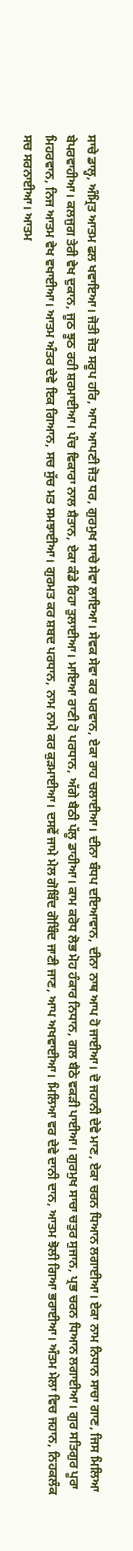ਸਾਚੇ ਡਾਲ੍ਹ, ਅੰਮ੍ਰਿਤ ਆਤਮ ਫਲ ਖਵਾਇਆ। ਜੋਤੀ ਜੋਤ ਸਰੂਪ ਹਰਿ, ਆਪ ਆਪਣੀ ਜੋਤ ਧਰ, ਗੁਰਮੁਖ ਸਾਚੇ ਸੇਵਾ ਲਾਇਆ। ਸੇਵਕ ਸੇਵਾ ਕਰ ਪਰਵਾਨ, ਏਕਾ ਰਾਹ ਚਲਾਈਆ। ਦੀਨਾ ਬੰਧਪ ਦਇਆਵਾਨ, ਦੀਨਾ ਨਾਥ ਆਪ ਹੋ ਜਾਈਆ। ਦੋ ਜਹਾਨੀ ਦੇਵੇ ਮਾਣ, ਏਕਾ ਚਰਨ ਧਿਆਨ ਲਗਾਈਆ। ਏਕਾ ਨਾਮ ਨਿਧਾਨ ਸਾਚਾ ਗਾਣ, ਜਿਸ ਮਿਲਿਆ ਬੇਪਰਵਾਹੀਆ। ਕਲਜੁਗ ਤੇਰੀ ਵੇਖ ਦੁਕਾਨ, ਜੂਠ ਝੂਠ ਰਹੀ ਸ਼ਰਮਾਈਆ। ਪੰਚ ਵਿਕਾਰਾ ਨਾਲ ਸ਼ੈਤਾਨ, ਏਕਾ ਕੰਡੇ ਰਿਹਾ ਤੁਲਾਈਆ। ਮਾਇਆ ਰਾਣੀ ਹੋ ਪਰਧਾਨ, ਅੱਗੇ ਬੈਠੀ ਪੱਲੂ ਡਾਹੀਆ। ਕਾਮ ਕਰੋਧ ਲੋਭ ਮੋਹ ਹੰਕਾਰ ਨਿਧਾਨ, ਗਲ ਬੈਠੇ ਵਕੜੀ ਪਾਈਆ। ਗੁਰਮੁਖ ਸਾਚਾ ਚਤੁਰ ਸੁਜਾਨ, ਪ੍ਰਭ ਚਰਨ ਧਿਆਨ ਲਗਾਈਆ। ਗੁਰ ਸਤਿਗੁਰ ਪੂਰਾ ਮਿਹਰਵਾਨ, ਨਿਜ ਆਤਮ ਵੇਖ ਵਖਾਈਆ। ਆਤਮ ਅੰਤਰ ਦੇਵੇ ਇਕ ਗਿਆਨ, ਸਚ ਸੁੱਚ ਮਤ ਸਮਝਾਈਆ। ਗੁਰਮਤ ਕਰ ਸ਼ਬਦ ਪਰਧਾਨ, ਨਾਮ ਨਾਮੇ ਕਰ ਕੁੜਮਾਈਆ। ਦਸਵੇਂ ਜਾਮੇ ਮੇਲ ਗੋਬਿੰਦ ਗੋਬਿੰਦ ਜਾਣੀ ਜਾਣ, ਆਪ ਅਖਵਾਈਆ। ਮਿਲਿਆ ਵਰ ਦੇਵੇ ਦਾਨੀ ਦਾਨ, ਆਤਮ ਝੋਲੀ ਗਿਆ ਭਰਾਈਆ। ਅੰਤਮ ਮੇਲਾ ਵਿਚ ਜਹਾਨ, ਨਿਹਕਲੰਕ ਸਚ ਸਰਨਾਈਆ। ਆਤਮ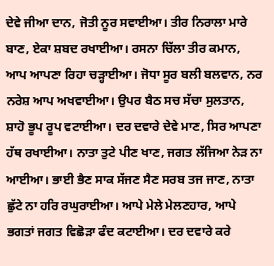ਦੇਵੇ ਜੀਆ ਦਾਨ, ਜੋਤੀ ਨੂਰ ਸਵਾਈਆ। ਤੀਰ ਨਿਰਾਲਾ ਮਾਰੇ ਬਾਣ, ਏਕਾ ਸ਼ਬਦ ਰਖਾਈਆ। ਰਸਨਾ ਚਿੱਲਾ ਤੀਰ ਕਮਾਨ, ਆਪ ਆਪਣਾ ਰਿਹਾ ਚੜ੍ਹਾਈਆ। ਜੋਧਾ ਸੂਰ ਬਲੀ ਬਲਵਾਨ, ਨਰ ਨਰੇਸ਼ ਆਪ ਅਖਵਾਈਆ। ਉਪਰ ਬੈਠ ਸਚ ਸੱਚਾ ਸੁਲਤਾਨ, ਸ਼ਾਹੋ ਭੂਪ ਰੂਪ ਵਟਾਈਆ। ਦਰ ਦਵਾਰੇ ਦੇਵੇ ਮਾਣ, ਸਿਰ ਆਪਣਾ ਹੱਥ ਰਖਾਈਆ। ਨਾਤਾ ਤੁਟੇ ਪੀਣ ਖਾਣ, ਜਗਤ ਲੱਜਿਆ ਨੇੜ ਨਾ ਆਈਆ। ਭਾਈ ਭੈਣ ਸਾਕ ਸੱਜਣ ਸੈਣ ਸਰਬ ਤਜ ਜਾਣ, ਨਾਤਾ ਛੁੱਟੇ ਨਾ ਹਰਿ ਰਘੁਰਾਈਆ। ਆਪੇ ਮੇਲੇ ਮੇਲਣਹਾਰ, ਆਪੇ ਭਗਤਾਂ ਜਗਤ ਵਿਛੋੜਾ ਫੰਦ ਕਟਾਈਆ। ਦਰ ਦਵਾਰੇ ਕਰੇ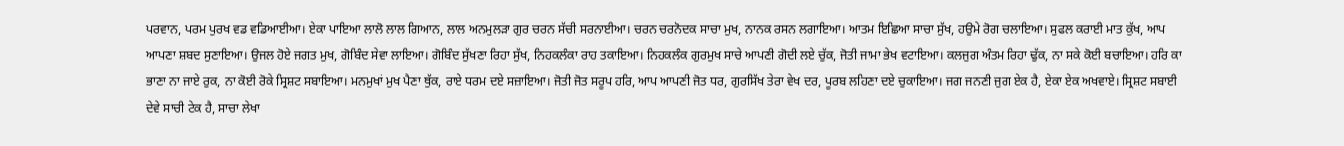ਪਰਵਾਨ, ਪਰਮ ਪੁਰਖ ਵਡ ਵਡਿਆਈਆ। ਏਕਾ ਪਾਇਆ ਲਾਲੋ ਲਾਲ ਗਿਆਨ, ਲਾਲ ਅਨਮੁਲੜਾ ਗੁਰ ਚਰਨ ਸੱਚੀ ਸਰਨਾਈਆ। ਚਰਨ ਚਰਨੋਦਕ ਸਾਚਾ ਮੁਖ, ਨਾਨਕ ਰਸਨ ਲਗਾਇਆ। ਆਤਮ ਇਛਿਆ ਸਾਚਾ ਸੁੱਖ, ਹਉਮੇ ਰੋਗ ਚਲਾਇਆ। ਸੁਫਲ ਕਰਾਈ ਮਾਤ ਕੁੱਖ, ਆਪ ਆਪਣਾ ਸ਼ਬਦ ਸੁਣਾਇਆ। ਉਜਲ ਹੋਏ ਜਗਤ ਮੁਖ, ਗੋਬਿੰਦ ਸੇਵਾ ਲਾਇਆ। ਗੋਬਿੰਦ ਸੁੱਖਣਾ ਰਿਹਾ ਸੁੱਖ, ਨਿਹਕਲੰਕਾ ਰਾਹ ਤਕਾਇਆ। ਨਿਹਕਲੰਕ ਗੁਰਮੁਖ ਸਾਚੇ ਆਪਣੀ ਗੋਦੀ ਲਏ ਚੁੱਕ, ਜੋਤੀ ਜਾਮਾ ਭੇਖ ਵਟਾਇਆ। ਕਲਜੁਗ ਅੰਤਮ ਰਿਹਾ ਢੁੱਕ, ਨਾ ਸਕੇ ਕੋਈ ਬਚਾਇਆ। ਹਰਿ ਕਾ ਭਾਣਾ ਨਾ ਜਾਏ ਰੁਕ, ਨਾ ਕੋਈ ਰੋਕੇ ਸ੍ਰਿਸ਼ਟ ਸਬਾਇਆ। ਮਨਮੁਖਾਂ ਮੁਖ ਪੈਣਾ ਥੁੱਕ, ਰਾਏ ਧਰਮ ਦਏ ਸਜ਼ਾਇਆ। ਜੋਤੀ ਜੋਤ ਸਰੂਪ ਹਰਿ, ਆਪ ਆਪਣੀ ਜੋਤ ਧਰ, ਗੁਰਸਿੱਖ ਤੇਰਾ ਵੇਖ ਦਰ, ਪੂਰਬ ਲਹਿਣਾ ਦਏ ਚੁਕਾਇਆ। ਜਗ ਜਨਣੀ ਜੁਗ ਏਕ ਹੈ, ਏਕਾ ਏਕ ਅਖਵਾਏ। ਸ੍ਰਿਸ਼ਟ ਸਬਾਈ ਦੇਵੇ ਸਾਚੀ ਟੇਕ ਹੈ, ਸਾਚਾ ਲੇਖਾ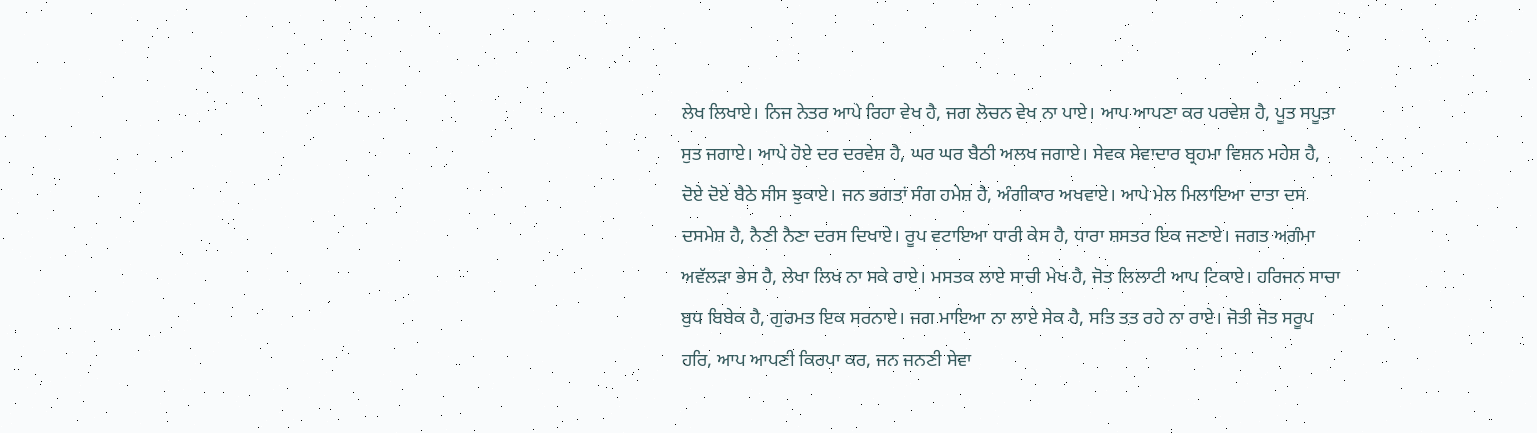ਲੇਖ ਲਿਖਾਏ। ਨਿਜ ਨੇਤਰ ਆਪੇ ਰਿਹਾ ਵੇਖ ਹੈ, ਜਗ ਲੋਚਨ ਵੇਖ ਨਾ ਪਾਏ। ਆਪ ਆਪਣਾ ਕਰ ਪਰਵੇਸ਼ ਹੈ, ਪੂਤ ਸਪੂਤਾ ਸੁਤ ਜਗਾਏ। ਆਪੇ ਹੋਏ ਦਰ ਦਰਵੇਸ਼ ਹੈ, ਘਰ ਘਰ ਬੈਠੀ ਅਲਖ ਜਗਾਏ। ਸੇਵਕ ਸੇਵਾਦਾਰ ਬ੍ਰਹਮਾ ਵਿਸ਼ਨ ਮਹੇਸ਼ ਹੈ, ਦੋਏ ਦੋਏ ਬੈਠੇ ਸੀਸ ਝੁਕਾਏ। ਜਨ ਭਗਤਾਂ ਸੰਗ ਹਮੇਸ਼ ਹੈ, ਅੰਗੀਕਾਰ ਅਖਵਾਏ। ਆਪੇ ਮੇਲ ਮਿਲਾਇਆ ਦਾਤਾ ਦਸ ਦਸਮੇਸ਼ ਹੈ, ਨੈਣੀ ਨੈਣਾ ਦਰਸ ਦਿਖਾਏ। ਰੂਪ ਵਟਾਇਆ ਧਾਰੀ ਕੇਸ ਹੈ, ਧਾਰਾ ਸ਼ਸਤਰ ਇਕ ਜਣਾਏ। ਜਗਤ ਅਗੰਮਾ ਅਵੱਲੜਾ ਭੇਸ ਹੈ, ਲੇਖਾ ਲਿਖ ਨਾ ਸਕੇ ਰਾਏ। ਮਸਤਕ ਲਾਏ ਸਾਚੀ ਮੇਖ ਹੈ, ਜੋਤ ਲਿਲਾਟੀ ਆਪ ਟਿਕਾਏ। ਹਰਿਜਨ ਸਾਚਾ ਬੁਧ ਬਿਬੇਕ ਹੈ, ਗੁਰਮਤ ਇਕ ਸਰਨਾਏ। ਜਗ ਮਾਇਆ ਨਾ ਲਾਏ ਸੇਕ ਹੈ, ਸਤਿ ਤਤ ਰਹੇ ਨਾ ਰਾਏ। ਜੋਤੀ ਜੋਤ ਸਰੂਪ ਹਰਿ, ਆਪ ਆਪਣੀ ਕਿਰਪਾ ਕਰ, ਜਨ ਜਨਣੀ ਸੇਵਾ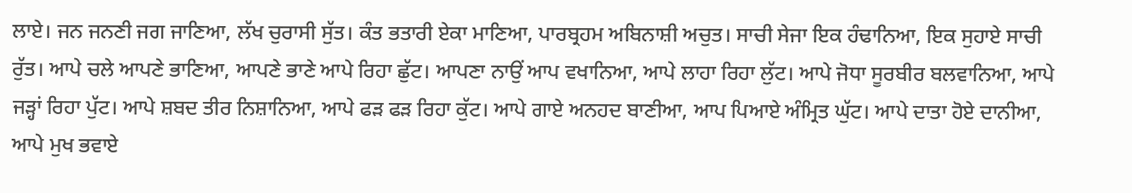ਲਾਏ। ਜਨ ਜਨਣੀ ਜਗ ਜਾਣਿਆ, ਲੱਖ ਚੁਰਾਸੀ ਸੁੱਤ। ਕੰਤ ਭਤਾਰੀ ਏਕਾ ਮਾਣਿਆ, ਪਾਰਬ੍ਰਹਮ ਅਬਿਨਾਸ਼ੀ ਅਚੁਤ। ਸਾਚੀ ਸੇਜਾ ਇਕ ਹੰਢਾਨਿਆ, ਇਕ ਸੁਹਾਏ ਸਾਚੀ ਰੁੱਤ। ਆਪੇ ਚਲੇ ਆਪਣੇ ਭਾਣਿਆ, ਆਪਣੇ ਭਾਣੇ ਆਪੇ ਰਿਹਾ ਛੁੱਟ। ਆਪਣਾ ਨਾਉਂ ਆਪ ਵਖਾਨਿਆ, ਆਪੇ ਲਾਹਾ ਰਿਹਾ ਲੁੱਟ। ਆਪੇ ਜੋਧਾ ਸੂਰਬੀਰ ਬਲਵਾਨਿਆ, ਆਪੇ ਜੜ੍ਹਾਂ ਰਿਹਾ ਪੁੱਟ। ਆਪੇ ਸ਼ਬਦ ਤੀਰ ਨਿਸ਼ਾਨਿਆ, ਆਪੇ ਫੜ ਫੜ ਰਿਹਾ ਕੁੱਟ। ਆਪੇ ਗਾਏ ਅਨਹਦ ਬਾਣੀਆ, ਆਪ ਪਿਆਏ ਅੰਮ੍ਰਿਤ ਘੁੱਟ। ਆਪੇ ਦਾਤਾ ਹੋਏ ਦਾਨੀਆ, ਆਪੇ ਮੁਖ ਭਵਾਏ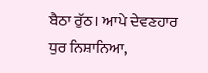ਬੈਠਾ ਰੁੱਠ। ਆਪੇ ਦੇਵਣਹਾਰ ਧੁਰ ਨਿਸ਼ਾਨਿਆ,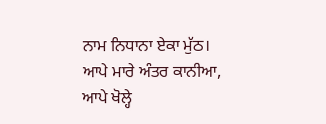ਨਾਮ ਨਿਧਾਨਾ ਏਕਾ ਮੁੱਠ। ਆਪੇ ਮਾਰੇ ਅੰਤਰ ਕਾਨੀਆ, ਆਪੇ ਖੋਲ੍ਹੇ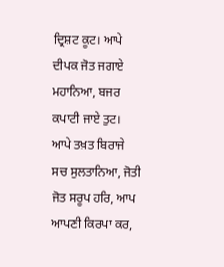ਦ੍ਰਿਸ਼ਟ ਕੂਟ। ਆਪੇ ਦੀਪਕ ਜੋਤ ਜਗਾਏ ਮਹਾਨਿਆ, ਬਜਰ ਕਪਾਟੀ ਜਾਏ ਤੁਟ। ਆਪੇ ਤਖ਼ਤ ਬਿਰਾਜੇ ਸਚ ਸੁਲਤਾਨਿਆ, ਜੋਤੀ ਜੋਤ ਸਰੂਪ ਹਰਿ, ਆਪ ਆਪਣੀ ਕਿਰਪਾ ਕਰ,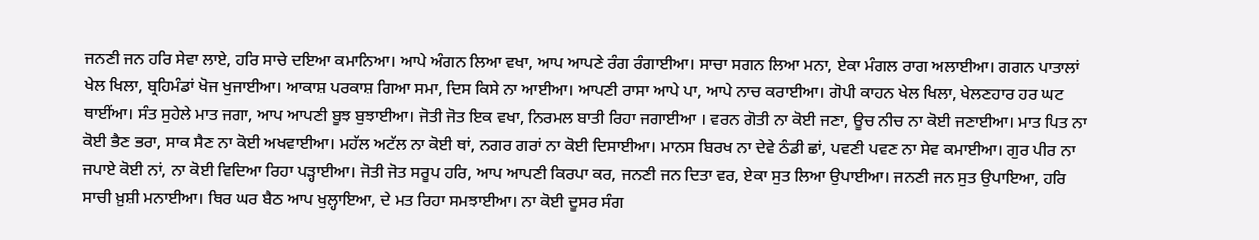ਜਨਣੀ ਜਨ ਹਰਿ ਸੇਵਾ ਲਾਏ, ਹਰਿ ਸਾਚੇ ਦਇਆ ਕਮਾਨਿਆ। ਆਪੇ ਅੰਗਨ ਲਿਆ ਵਖਾ, ਆਪ ਆਪਣੇ ਰੰਗ ਰੰਗਾਈਆ। ਸਾਚਾ ਸਗਨ ਲਿਆ ਮਨਾ, ਏਕਾ ਮੰਗਲ ਰਾਗ ਅਲਾਈਆ। ਗਗਨ ਪਾਤਾਲਾਂ ਖੇਲ ਖਿਲਾ, ਬ੍ਰਹਿਮੰਡਾਂ ਖੋਜ ਖੁਜਾਈਆ। ਆਕਾਸ਼ ਪਰਕਾਸ਼ ਗਿਆ ਸਮਾ, ਦਿਸ ਕਿਸੇ ਨਾ ਆਈਆ। ਆਪਣੀ ਰਾਸਾ ਆਪੇ ਪਾ, ਆਪੇ ਨਾਚ ਕਰਾਈਆ। ਗੋਪੀ ਕਾਹਨ ਖੇਲ ਖਿਲਾ, ਖੇਲਣਹਾਰ ਹਰ ਘਟ ਥਾਈਂਆ। ਸੰਤ ਸੁਹੇਲੇ ਮਾਤ ਜਗਾ, ਆਪ ਆਪਣੀ ਬੂਝ ਬੁਝਾਈਆ। ਜੋਤੀ ਜੋਤ ਇਕ ਵਖਾ, ਨਿਰਮਲ ਬਾਤੀ ਰਿਹਾ ਜਗਾਈਆ । ਵਰਨ ਗੋਤੀ ਨਾ ਕੋਈ ਜਣਾ, ਊਚ ਨੀਚ ਨਾ ਕੋਈ ਜਣਾਈਆ। ਮਾਤ ਪਿਤ ਨਾ ਕੋਈ ਭੈਣ ਭਰਾ, ਸਾਕ ਸੈਣ ਨਾ ਕੋਈ ਅਖਵਾਈਆ। ਮਹੱਲ ਅਟੱਲ ਨਾ ਕੋਈ ਥਾਂ, ਨਗਰ ਗਰਾਂ ਨਾ ਕੋਈ ਦਿਸਾਈਆ। ਮਾਨਸ ਬਿਰਖ ਨਾ ਦੇਵੇ ਠੰਡੀ ਛਾਂ, ਪਵਣੀ ਪਵਣ ਨਾ ਸੇਵ ਕਮਾਈਆ। ਗੁਰ ਪੀਰ ਨਾ ਜਪਾਏ ਕੋਈ ਨਾਂ, ਨਾ ਕੋਈ ਵਿਦਿਆ ਰਿਹਾ ਪੜ੍ਹਾਈਆ। ਜੋਤੀ ਜੋਤ ਸਰੂਪ ਹਰਿ, ਆਪ ਆਪਣੀ ਕਿਰਪਾ ਕਰ, ਜਨਣੀ ਜਨ ਦਿਤਾ ਵਰ, ਏਕਾ ਸੁਤ ਲਿਆ ਉਪਾਈਆ। ਜਨਣੀ ਜਨ ਸੁਤ ਉਪਾਇਆ, ਹਰਿ ਸਾਚੀ ਖ਼ੁਸ਼ੀ ਮਨਾਈਆ। ਥਿਰ ਘਰ ਬੈਠ ਆਪ ਖੁਲ੍ਹਾਇਆ, ਦੇ ਮਤ ਰਿਹਾ ਸਮਝਾਈਆ। ਨਾ ਕੋਈ ਦੂਸਰ ਸੰਗ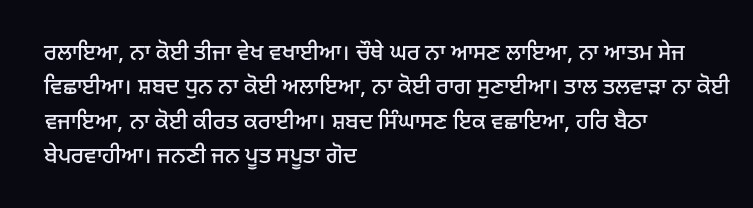ਰਲਾਇਆ, ਨਾ ਕੋਈ ਤੀਜਾ ਵੇਖ ਵਖਾਈਆ। ਚੌਥੇ ਘਰ ਨਾ ਆਸਣ ਲਾਇਆ, ਨਾ ਆਤਮ ਸੇਜ ਵਿਛਾਈਆ। ਸ਼ਬਦ ਧੁਨ ਨਾ ਕੋਈ ਅਲਾਇਆ, ਨਾ ਕੋਈ ਰਾਗ ਸੁਣਾਈਆ। ਤਾਲ ਤਲਵਾੜਾ ਨਾ ਕੋਈ ਵਜਾਇਆ, ਨਾ ਕੋਈ ਕੀਰਤ ਕਰਾਈਆ। ਸ਼ਬਦ ਸਿੰਘਾਸਣ ਇਕ ਵਛਾਇਆ, ਹਰਿ ਬੈਠਾ ਬੇਪਰਵਾਹੀਆ। ਜਨਣੀ ਜਨ ਪੂਤ ਸਪੂਤਾ ਗੋਦ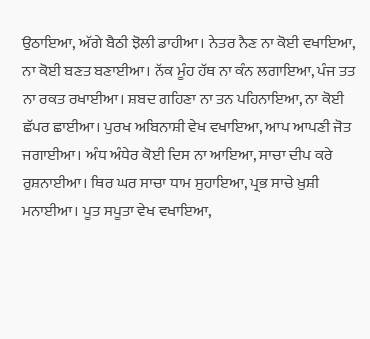ਉਠਾਇਆ, ਅੱਗੇ ਬੈਠੀ ਝੋਲੀ ਡਾਹੀਆ। ਨੇਤਰ ਨੈਣ ਨਾ ਕੋਈ ਵਖਾਇਆ, ਨਾ ਕੋਈ ਬਣਤ ਬਣਾਈਆ। ਨੱਕ ਮੂੰਹ ਹੱਥ ਨਾ ਕੰਨ ਲਗਾਇਆ, ਪੰਜ ਤਤ ਨਾ ਰਕਤ ਰਖਾਈਆ। ਸ਼ਬਦ ਗਹਿਣਾ ਨਾ ਤਨ ਪਹਿਨਾਇਆ, ਨਾ ਕੋਈ ਛੱਪਰ ਛਾਈਆ। ਪੁਰਖ ਅਬਿਨਾਸ਼ੀ ਵੇਖ ਵਖਾਇਆ, ਆਪ ਆਪਣੀ ਜੋਤ ਜਗਾਈਆ। ਅੰਧ ਅੰਧੇਰ ਕੋਈ ਦਿਸ ਨਾ ਆਇਆ, ਸਾਚਾ ਦੀਪ ਕਰੇ ਰੁਸ਼ਨਾਈਆ। ਥਿਰ ਘਰ ਸਾਚਾ ਧਾਮ ਸੁਹਾਇਆ, ਪ੍ਰਭ ਸਾਚੇ ਖ਼ੁਸ਼ੀ ਮਨਾਈਆ। ਪੂਤ ਸਪੂਤਾ ਵੇਖ ਵਖਾਇਆ,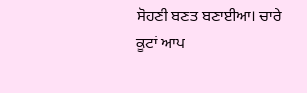ਸੋਹਣੀ ਬਣਤ ਬਣਾਈਆ। ਚਾਰੇ ਕੂਟਾਂ ਆਪ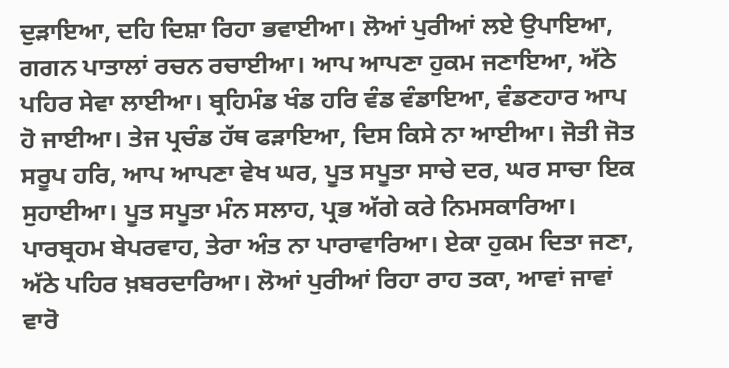ਦੁੜਾਇਆ, ਦਹਿ ਦਿਸ਼ਾ ਰਿਹਾ ਭਵਾਈਆ। ਲੋਆਂ ਪੁਰੀਆਂ ਲਏ ਉਪਾਇਆ, ਗਗਨ ਪਾਤਾਲਾਂ ਰਚਨ ਰਚਾਈਆ। ਆਪ ਆਪਣਾ ਹੁਕਮ ਜਣਾਇਆ, ਅੱਠੇ ਪਹਿਰ ਸੇਵਾ ਲਾਈਆ। ਬ੍ਰਹਿਮੰਡ ਖੰਡ ਹਰਿ ਵੰਡ ਵੰਡਾਇਆ, ਵੰਡਣਹਾਰ ਆਪ ਹੋ ਜਾਈਆ। ਤੇਜ ਪ੍ਰਚੰਡ ਹੱਥ ਫੜਾਇਆ, ਦਿਸ ਕਿਸੇ ਨਾ ਆਈਆ। ਜੋਤੀ ਜੋਤ ਸਰੂਪ ਹਰਿ, ਆਪ ਆਪਣਾ ਵੇਖ ਘਰ, ਪੂਤ ਸਪੂਤਾ ਸਾਚੇ ਦਰ, ਘਰ ਸਾਚਾ ਇਕ ਸੁਹਾਈਆ। ਪੂਤ ਸਪੂਤਾ ਮੰਨ ਸਲਾਹ, ਪ੍ਰਭ ਅੱਗੇ ਕਰੇ ਨਿਮਸਕਾਰਿਆ। ਪਾਰਬ੍ਰਹਮ ਬੇਪਰਵਾਹ, ਤੇਰਾ ਅੰਤ ਨਾ ਪਾਰਾਵਾਰਿਆ। ਏਕਾ ਹੁਕਮ ਦਿਤਾ ਜਣਾ, ਅੱਠੇ ਪਹਿਰ ਖ਼ਬਰਦਾਰਿਆ। ਲੋਆਂ ਪੁਰੀਆਂ ਰਿਹਾ ਰਾਹ ਤਕਾ, ਆਵਾਂ ਜਾਵਾਂ ਵਾਰੋ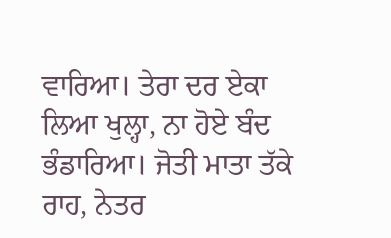ਵਾਰਿਆ। ਤੇਰਾ ਦਰ ਏਕਾ ਲਿਆ ਖੁਲ੍ਹਾ, ਨਾ ਹੋਏ ਬੰਦ ਭੰਡਾਰਿਆ। ਜੋਤੀ ਮਾਤਾ ਤੱਕੇ ਰਾਹ, ਨੇਤਰ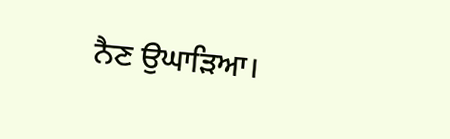ਨੈਣ ਉਘਾੜਿਆ।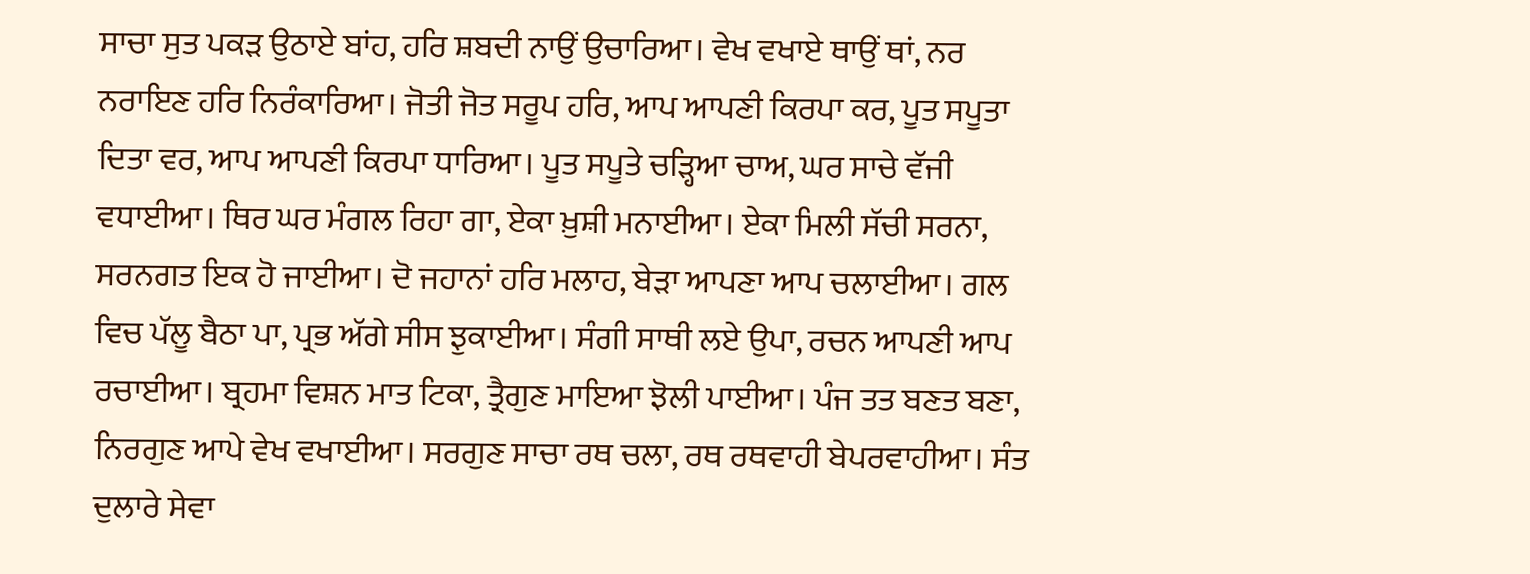ਸਾਚਾ ਸੁਤ ਪਕੜ ਉਠਾਏ ਬਾਂਹ, ਹਰਿ ਸ਼ਬਦੀ ਨਾਉਂ ਉਚਾਰਿਆ। ਵੇਖ ਵਖਾਏ ਥਾਉਂ ਥਾਂ, ਨਰ ਨਰਾਇਣ ਹਰਿ ਨਿਰੰਕਾਰਿਆ। ਜੋਤੀ ਜੋਤ ਸਰੂਪ ਹਰਿ, ਆਪ ਆਪਣੀ ਕਿਰਪਾ ਕਰ, ਪੂਤ ਸਪੂਤਾ ਦਿਤਾ ਵਰ, ਆਪ ਆਪਣੀ ਕਿਰਪਾ ਧਾਰਿਆ। ਪੂਤ ਸਪੂਤੇ ਚੜ੍ਹਿਆ ਚਾਅ, ਘਰ ਸਾਚੇ ਵੱਜੀ ਵਧਾਈਆ। ਥਿਰ ਘਰ ਮੰਗਲ ਰਿਹਾ ਗਾ, ਏਕਾ ਖ਼ੁਸ਼ੀ ਮਨਾਈਆ। ਏਕਾ ਮਿਲੀ ਸੱਚੀ ਸਰਨਾ, ਸਰਨਗਤ ਇਕ ਹੋ ਜਾਈਆ। ਦੋ ਜਹਾਨਾਂ ਹਰਿ ਮਲਾਹ, ਬੇੜਾ ਆਪਣਾ ਆਪ ਚਲਾਈਆ। ਗਲ ਵਿਚ ਪੱਲੂ ਬੈਠਾ ਪਾ, ਪ੍ਰਭ ਅੱਗੇ ਸੀਸ ਝੁਕਾਈਆ। ਸੰਗੀ ਸਾਥੀ ਲਏ ਉਪਾ, ਰਚਨ ਆਪਣੀ ਆਪ ਰਚਾਈਆ। ਬ੍ਰਹਮਾ ਵਿਸ਼ਨ ਮਾਤ ਟਿਕਾ, ਤ੍ਰੈਗੁਣ ਮਾਇਆ ਝੋਲੀ ਪਾਈਆ। ਪੰਜ ਤਤ ਬਣਤ ਬਣਾ, ਨਿਰਗੁਣ ਆਪੇ ਵੇਖ ਵਖਾਈਆ। ਸਰਗੁਣ ਸਾਚਾ ਰਥ ਚਲਾ, ਰਥ ਰਥਵਾਹੀ ਬੇਪਰਵਾਹੀਆ। ਸੰਤ ਦੁਲਾਰੇ ਸੇਵਾ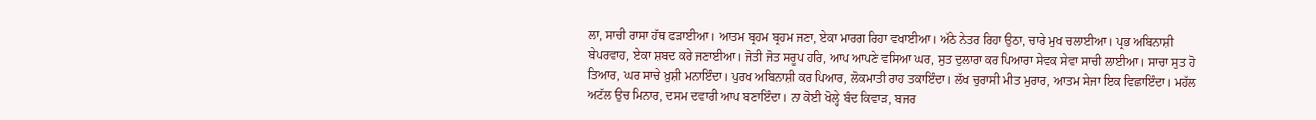ਲਾ, ਸਾਚੀ ਰਾਸਾ ਹੱਥ ਫੜਾਈਆ। ਆਤਮ ਬ੍ਰਹਮ ਬ੍ਰਹਮ ਜਣਾ, ਏਕਾ ਮਾਰਗ ਰਿਹਾ ਵਖਾਈਆ। ਅੱਠੇ ਨੇਤਰ ਰਿਹਾ ਉਠਾ, ਚਾਰੇ ਮੁਖ ਚਲਾਈਆ। ਪ੍ਰਭ ਅਬਿਨਾਸ਼ੀ ਬੇਪਰਵਾਹ, ਏਕਾ ਸ਼ਬਦ ਕਰੇ ਜਣਾਈਆ। ਜੋਤੀ ਜੋਤ ਸਰੂਪ ਹਰਿ, ਆਪ ਆਪਣੇ ਵਸਿਆ ਘਰ, ਸੁਤ ਦੁਲਾਰਾ ਕਰ ਪਿਆਰਾ ਸੇਵਕ ਸੇਵਾ ਸਾਚੀ ਲਾਈਆ। ਸਾਚਾ ਸੁਤ ਹੋ ਤਿਆਰ, ਘਰ ਸਾਚੇ ਖ਼ੁਸ਼ੀ ਮਨਾਇੰਦਾ। ਪੁਰਖ ਅਬਿਨਾਸ਼ੀ ਕਰ ਪਿਆਰ, ਲੋਕਮਾਤੀ ਰਾਹ ਤਕਾਇੰਦਾ। ਲੱਖ ਚੁਰਾਸੀ ਮੀਤ ਮੁਰਾਰ, ਆਤਮ ਸੇਜਾ ਇਕ ਵਿਛਾਇੰਦਾ। ਮਹੱਲ ਅਟੱਲ ਉਚ ਮਿਨਾਰ, ਦਸਮ ਦਵਾਰੀ ਆਪ ਬਣਾਇੰਦਾ। ਨਾ ਕੋਈ ਖੋਲ੍ਹੇ ਬੰਦ ਕਿਵਾੜ, ਬਜਰ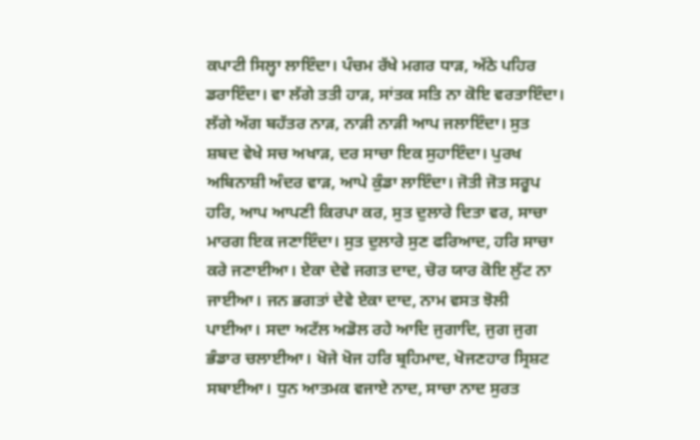ਕਪਾਟੀ ਸਿਲ੍ਹਾ ਲਾਇੰਦਾ। ਪੰਚਮ ਰੱਖੇ ਮਗਰ ਧਾੜ, ਅੱਠੇ ਪਹਿਰ ਡਰਾਇੰਦਾ। ਵਾ ਲੱਗੇ ਤਤੀ ਹਾੜ, ਸਾਂਤਕ ਸਤਿ ਨਾ ਕੋਇ ਵਰਤਾਇੰਦਾ। ਲੱਗੇ ਅੱਗ ਬਹੱਤਰ ਨਾੜ, ਨਾੜੀ ਨਾੜੀ ਆਪ ਜਲਾਇੰਦਾ। ਸੁਤ ਸ਼ਬਦ ਵੇਖੇ ਸਚ ਅਖਾੜ, ਦਰ ਸਾਚਾ ਇਕ ਸੁਹਾਇੰਦਾ। ਪੁਰਖ ਅਬਿਨਾਸ਼ੀ ਅੰਦਰ ਵਾੜ, ਆਪੇ ਕੁੰਡਾ ਲਾਇੰਦਾ। ਜੋਤੀ ਜੋਤ ਸਰੂਪ ਹਰਿ, ਆਪ ਆਪਣੀ ਕਿਰਪਾ ਕਰ, ਸੁਤ ਦੁਲਾਰੇ ਦਿਤਾ ਵਰ, ਸਾਚਾ ਮਾਰਗ ਇਕ ਜਣਾਇੰਦਾ। ਸੁਤ ਦੁਲਾਰੇ ਸੁਣ ਫਰਿਆਦ, ਹਰਿ ਸਾਚਾ ਕਰੇ ਜਣਾਈਆ। ਏਕਾ ਦੇਵੇ ਜਗਤ ਦਾਦ, ਚੋਰ ਯਾਰ ਕੋਇ ਲੁੱਟ ਨਾ ਜਾਈਆ। ਜਨ ਭਗਤਾਂ ਦੇਵੇ ਏਕਾ ਦਾਦ, ਨਾਮ ਵਸਤ ਝੋਲੀ ਪਾਈਆ। ਸਦਾ ਅਟੱਲ ਅਡੋਲ ਰਹੇ ਆਦਿ ਜੁਗਾਦਿ, ਜੁਗ ਜੁਗ ਭੰਡਾਰ ਚਲਾਈਆ। ਖੋਜੇ ਖੋਜ ਹਰਿ ਬ੍ਰਹਿਮਾਦ, ਖੋਜਣਹਾਰ ਸ੍ਰਿਸ਼ਟ ਸਬਾਈਆ। ਧੁਨ ਆਤਮਕ ਵਜਾਏ ਨਾਦ, ਸਾਚਾ ਨਾਦ ਸੁਰਤ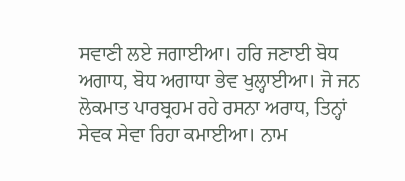ਸਵਾਣੀ ਲਏ ਜਗਾਈਆ। ਹਰਿ ਜਣਾਈ ਬੋਧ ਅਗਾਧ, ਬੋਧ ਅਗਾਧਾ ਭੇਵ ਖੁਲ੍ਹਾਈਆ। ਜੋ ਜਨ ਲੋਕਮਾਤ ਪਾਰਬ੍ਰਹਮ ਰਹੇ ਰਸਨਾ ਅਰਾਧ, ਤਿਨ੍ਹਾਂ ਸੇਵਕ ਸੇਵਾ ਰਿਹਾ ਕਮਾਈਆ। ਨਾਮ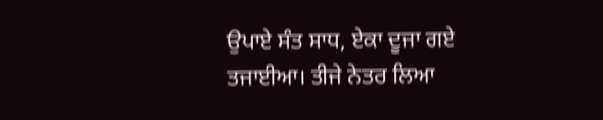ਉਪਾਏ ਸੰਤ ਸਾਧ, ਏਕਾ ਦੂਜਾ ਗਏ ਤਜਾਈਆ। ਤੀਜੇ ਨੇਤਰ ਲਿਆ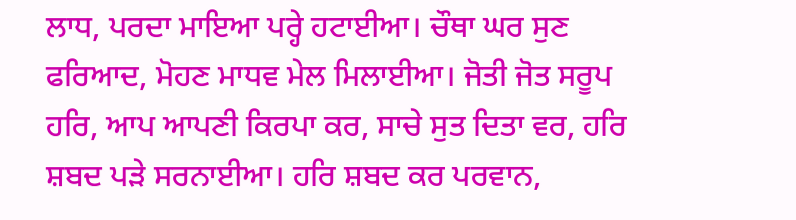ਲਾਧ, ਪਰਦਾ ਮਾਇਆ ਪਰ੍ਹੇ ਹਟਾਈਆ। ਚੌਥਾ ਘਰ ਸੁਣ ਫਰਿਆਦ, ਮੋਹਣ ਮਾਧਵ ਮੇਲ ਮਿਲਾਈਆ। ਜੋਤੀ ਜੋਤ ਸਰੂਪ ਹਰਿ, ਆਪ ਆਪਣੀ ਕਿਰਪਾ ਕਰ, ਸਾਚੇ ਸੁਤ ਦਿਤਾ ਵਰ, ਹਰਿ ਸ਼ਬਦ ਪੜੇ ਸਰਨਾਈਆ। ਹਰਿ ਸ਼ਬਦ ਕਰ ਪਰਵਾਨ,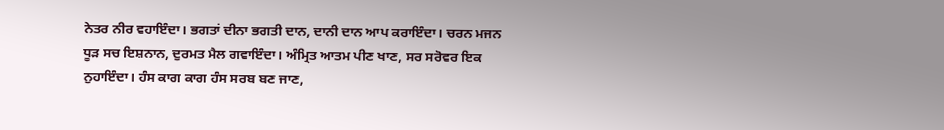ਨੇਤਰ ਨੀਰ ਵਹਾਇੰਦਾ। ਭਗਤਾਂ ਦੀਨਾ ਭਗਤੀ ਦਾਨ, ਦਾਨੀ ਦਾਨ ਆਪ ਕਰਾਇੰਦਾ। ਚਰਨ ਮਜਨ ਧੂੜ ਸਚ ਇਸ਼ਨਾਨ, ਦੁਰਮਤ ਮੈਲ ਗਵਾਇੰਦਾ। ਅੰਮ੍ਰਿਤ ਆਤਮ ਪੀਣ ਖਾਣ, ਸਰ ਸਰੋਵਰ ਇਕ ਨੁਹਾਇੰਦਾ। ਹੰਸ ਕਾਗ ਕਾਗ ਹੰਸ ਸਰਬ ਬਣ ਜਾਣ,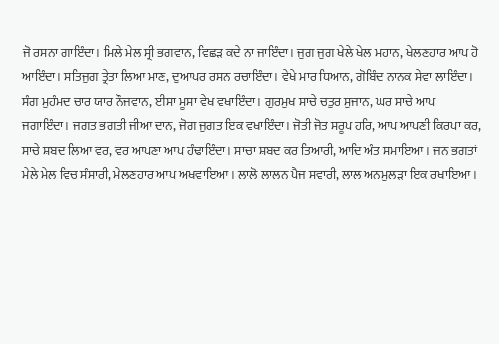ਜੋ ਰਸਨਾ ਗਾਇੰਦਾ। ਮਿਲੇ ਮੇਲ ਸ੍ਰੀ ਭਗਵਾਨ, ਵਿਛੜ ਕਦੇ ਨਾ ਜਾਇੰਦਾ। ਜੁਗ ਜੁਗ ਖੇਲੇ ਖੇਲ ਮਹਾਨ, ਖੇਲਣਹਾਰ ਆਪ ਹੋ ਆਇੰਦਾ। ਸਤਿਜੁਗ ਤ੍ਰੇਤਾ ਲਿਆ ਮਾਣ, ਦੁਆਪਰ ਰਸਨ ਰਚਾਇੰਦਾ। ਵੇਖੇ ਮਾਰ ਧਿਆਨ, ਗੋਬਿੰਦ ਨਾਨਕ ਸੇਵਾ ਲਾਇੰਦਾ। ਸੰਗ ਮੁਹੰਮਦ ਚਾਰ ਯਾਰ ਨੌਜਵਾਨ, ਈਸਾ ਮੂਸਾ ਵੇਖ ਵਖਾਇੰਦਾ। ਗੁਰਮੁਖ ਸਾਚੇ ਚਤੁਰ ਸੁਜਾਨ, ਘਰ ਸਾਚੇ ਆਪ ਜਗਾਇੰਦਾ। ਜਗਤ ਭਗਤੀ ਜੀਆ ਦਾਨ, ਜੋਗ ਜੁਗਤ ਇਕ ਵਖਾਇੰਦਾ। ਜੋਤੀ ਜੋਤ ਸਰੂਪ ਹਰਿ, ਆਪ ਆਪਣੀ ਕਿਰਪਾ ਕਰ, ਸਾਚੇ ਸ਼ਬਦ ਲਿਆ ਵਰ, ਵਰ ਆਪਣਾ ਆਪ ਹੰਢਾਇੰਦਾ। ਸਾਚਾ ਸ਼ਬਦ ਕਰ ਤਿਆਰੀ, ਆਦਿ ਅੰਤ ਸਮਾਇਆ। ਜਨ ਭਗਤਾਂ ਮੇਲੇ ਮੇਲ ਵਿਚ ਸੰਸਾਰੀ, ਮੇਲਣਹਾਰ ਆਪ ਅਖਵਾਇਆ। ਲਾਲੋ ਲਾਲਨ ਪੈਜ ਸਵਾਰੀ, ਲਾਲ ਅਨਮੁਲੜਾ ਇਕ ਰਖਾਇਆ।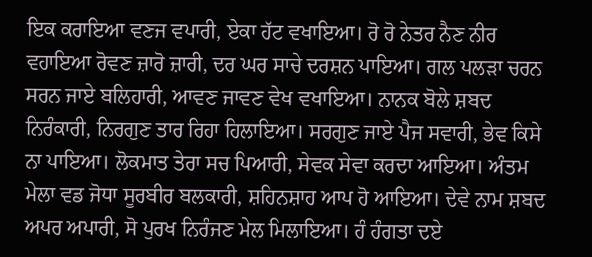ਇਕ ਕਰਾਇਆ ਵਣਜ ਵਪਾਰੀ, ਏਕਾ ਹੱਟ ਵਖਾਇਆ। ਰੋ ਰੋ ਨੇਤਰ ਨੈਣ ਨੀਰ ਵਹਾਇਆ ਰੋਵਣ ਜ਼ਾਰੋ ਜ਼ਾਰੀ, ਦਰ ਘਰ ਸਾਚੇ ਦਰਸ਼ਨ ਪਾਇਆ। ਗਲ ਪਲੜਾ ਚਰਨ ਸਰਨ ਜਾਏ ਬਲਿਹਾਰੀ, ਆਵਣ ਜਾਵਣ ਵੇਖ ਵਖਾਇਆ। ਨਾਨਕ ਬੋਲੇ ਸ਼ਬਦ ਨਿਰੰਕਾਰੀ, ਨਿਰਗੁਣ ਤਾਰ ਰਿਹਾ ਹਿਲਾਇਆ। ਸਰਗੁਣ ਜਾਏ ਪੈਜ ਸਵਾਰੀ, ਭੇਵ ਕਿਸੇ ਨਾ ਪਾਇਆ। ਲੋਕਮਾਤ ਤੇਰਾ ਸਚ ਪਿਆਰੀ, ਸੇਵਕ ਸੇਵਾ ਕਰਦਾ ਆਇਆ। ਅੰਤਮ ਮੇਲਾ ਵਡ ਜੋਧਾ ਸੂਰਬੀਰ ਬਲਕਾਰੀ, ਸ਼ਹਿਨਸ਼ਾਹ ਆਪ ਹੋ ਆਇਆ। ਦੇਵੇ ਨਾਮ ਸ਼ਬਦ ਅਪਰ ਅਪਾਰੀ, ਸੋ ਪੁਰਖ ਨਿਰੰਜਣ ਮੇਲ ਮਿਲਾਇਆ। ਹੰ ਹੰਗਤਾ ਦਏ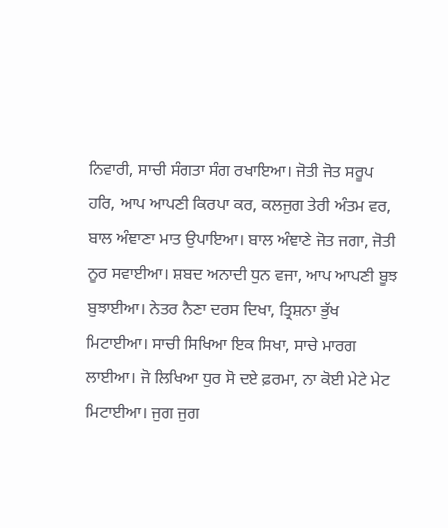ਨਿਵਾਰੀ, ਸਾਚੀ ਸੰਗਤਾ ਸੰਗ ਰਖਾਇਆ। ਜੋਤੀ ਜੋਤ ਸਰੂਪ ਹਰਿ, ਆਪ ਆਪਣੀ ਕਿਰਪਾ ਕਰ, ਕਲਜੁਗ ਤੇਰੀ ਅੰਤਮ ਵਰ, ਬਾਲ ਅੰਞਾਣਾ ਮਾਤ ਉਪਾਇਆ। ਬਾਲ ਅੰਞਾਣੇ ਜੋਤ ਜਗਾ, ਜੋਤੀ ਨੂਰ ਸਵਾਈਆ। ਸ਼ਬਦ ਅਨਾਦੀ ਧੁਨ ਵਜਾ, ਆਪ ਆਪਣੀ ਬੂਝ ਬੁਝਾਈਆ। ਨੇਤਰ ਨੈਣਾ ਦਰਸ ਦਿਖਾ, ਤ੍ਰਿਸ਼ਨਾ ਭੁੱਖ ਮਿਟਾਈਆ। ਸਾਚੀ ਸਿਖਿਆ ਇਕ ਸਿਖਾ, ਸਾਚੇ ਮਾਰਗ ਲਾਈਆ। ਜੋ ਲਿਖਿਆ ਧੁਰ ਸੋ ਦਏ ਫ਼ਰਮਾ, ਨਾ ਕੋਈ ਮੇਟੇ ਮੇਟ ਮਿਟਾਈਆ। ਜੁਗ ਜੁਗ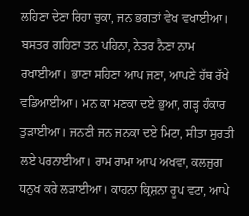ਲਹਿਣਾ ਦੇਣਾ ਰਿਹਾ ਚੁਕਾ, ਜਨ ਭਗਤਾਂ ਵੇਖ ਵਖਾਈਆ। ਬਸਤਰ ਗਹਿਣਾ ਤਨ ਪਹਿਨਾ, ਨੇਤਰ ਨੈਣਾ ਨਾਮ ਰਖਾਈਆ। ਭਾਣਾ ਸਹਿਣਾ ਆਪ ਜਣਾ, ਆਪਣੇ ਹੱਥ ਰੱਖੇ ਵਡਿਆਈਆ। ਮਨ ਕਾ ਮਣਕਾ ਦਏ ਭੁਆ, ਗੜ੍ਹ ਹੰਕਾਰ ਤੁੜਾਈਆ। ਜਨਣੀ ਜਨ ਜਨਕਾ ਦਏ ਮਿਟਾ, ਸੀਤਾ ਸੁਰਤੀ ਲਏ ਪਰਨਾਈਆ। ਰਾਮ ਰਾਮਾ ਆਪ ਅਖਵਾ, ਕਲਜੁਗ ਧਨੁਖ ਕਰੇ ਲੜਾਈਆ। ਕਾਹਨਾ ਕ੍ਰਿਸ਼ਨਾ ਰੂਪ ਵਟਾ, ਆਪੇ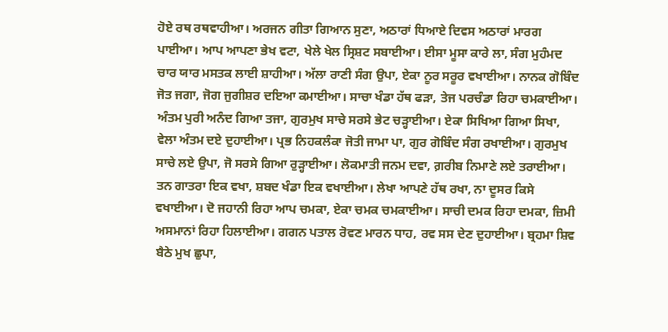ਹੋਏ ਰਥ ਰਥਵਾਹੀਆ। ਅਰਜਨ ਗੀਤਾ ਗਿਆਨ ਸੁਣਾ, ਅਠਾਰਾਂ ਧਿਆਏ ਦਿਵਸ ਅਠਾਰਾਂ ਮਾਰਗ ਪਾਈਆ। ਆਪ ਆਪਣਾ ਭੇਖ ਵਟਾ, ਖੇਲੇ ਖੇਲ ਸ੍ਰਿਸ਼ਟ ਸਬਾਈਆ। ਈਸਾ ਮੂਸਾ ਕਾਰੇ ਲਾ, ਸੰਗ ਮੁਹੰਮਦ ਚਾਰ ਯਾਰ ਮਸਤਕ ਲਾਈ ਸ਼ਾਹੀਆ। ਅੱਲਾ ਰਾਣੀ ਸੰਗ ਉਪਾ, ਏਕਾ ਨੂਰ ਸਰੂਰ ਵਖਾਈਆ। ਨਾਨਕ ਗੋਬਿੰਦ ਜੋਤ ਜਗਾ, ਜੋਗ ਜੁਗੀਸ਼ਰ ਦਇਆ ਕਮਾਈਆ। ਸਾਚਾ ਖੰਡਾ ਹੱਥ ਫੜਾ, ਤੇਜ ਪਰਚੰਡਾ ਰਿਹਾ ਚਮਕਾਈਆ। ਅੰਤਮ ਪੁਰੀ ਅਨੰਦ ਗਿਆ ਤਜਾ, ਗੁਰਮੁਖ ਸਾਚੇ ਸਰਸੇ ਭੇਟ ਚੜ੍ਹਾਈਆ। ਏਕਾ ਸਿਖਿਆ ਗਿਆ ਸਿਖਾ, ਵੇਲਾ ਅੰਤਮ ਦਏ ਦੁਹਾਈਆ। ਪ੍ਰਭ ਨਿਹਕਲੰਕਾ ਜੋਤੀ ਜਾਮਾ ਪਾ, ਗੁਰ ਗੋਬਿੰਦ ਸੰਗ ਰਖਾਈਆ। ਗੁਰਮੁਖ ਸਾਚੇ ਲਏ ਉਪਾ, ਜੋ ਸਰਸੇ ਗਿਆ ਰੁੜ੍ਹਾਈਆ। ਲੋਕਮਾਤੀ ਜਨਮ ਦਵਾ, ਗ਼ਰੀਬ ਨਿਮਾਣੇ ਲਏ ਤਰਾਈਆ। ਤਨ ਗਾਤਰਾ ਇਕ ਵਖਾ, ਸ਼ਬਦ ਖੰਡਾ ਇਕ ਵਖਾਈਆ। ਲੇਖਾ ਆਪਣੇ ਹੱਥ ਰਖਾ, ਨਾ ਦੂਸਰ ਕਿਸੇ ਵਖਾਈਆ। ਦੋ ਜਹਾਨੀ ਰਿਹਾ ਆਪ ਚਮਕਾ, ਏਕਾ ਚਮਕ ਚਮਕਾਈਆ। ਸਾਚੀ ਦਮਕ ਰਿਹਾ ਦਮਕਾ, ਜ਼ਿਮੀ ਅਸਮਾਨਾਂ ਰਿਹਾ ਹਿਲਾਈਆ। ਗਗਨ ਪਤਾਲ ਰੋਵਣ ਮਾਰਨ ਧਾਹ, ਰਵ ਸਸ ਦੇਣ ਦੁਹਾਈਆ। ਬ੍ਰਹਮਾ ਸ਼ਿਵ ਬੈਠੇ ਮੁਖ ਛੁਪਾ,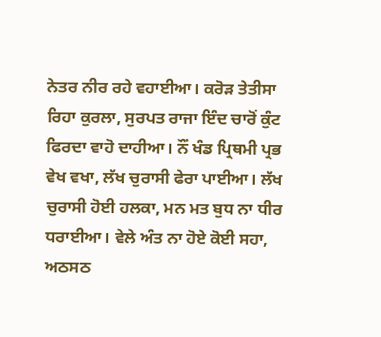ਨੇਤਰ ਨੀਰ ਰਹੇ ਵਹਾਈਆ। ਕਰੋੜ ਤੇਤੀਸਾ ਰਿਹਾ ਕੁਰਲਾ, ਸੁਰਪਤ ਰਾਜਾ ਇੰਦ ਚਾਰੋਂ ਕੁੰਟ ਫਿਰਦਾ ਵਾਹੋ ਦਾਹੀਆ। ਨੌਂ ਖੰਡ ਪ੍ਰਿਥਮੀ ਪ੍ਰਭ ਵੇਖ ਵਖਾ, ਲੱਖ ਚੁਰਾਸੀ ਫੇਰਾ ਪਾਈਆ। ਲੱਖ ਚੁਰਾਸੀ ਹੋਈ ਹਲਕਾ, ਮਨ ਮਤ ਬੁਧ ਨਾ ਧੀਰ ਧਰਾਈਆ। ਵੇਲੇ ਅੰਤ ਨਾ ਹੋਏ ਕੋਈ ਸਹਾ, ਅਠਸਠ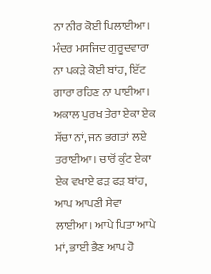ਨਾ ਨੀਰ ਕੋਈ ਪਿਲਾਈਆ। ਮੰਦਰ ਮਸਜਿਦ ਗੁਰੂਦਵਾਰਾ ਨਾ ਪਕੜੇ ਕੋਈ ਬਾਂਹ, ਇੱਟ ਗਾਰਾ ਰਹਿਣ ਨਾ ਪਾਈਆ। ਅਕਾਲ ਪੁਰਖ ਤੇਰਾ ਏਕਾ ਏਕ ਸੱਚਾ ਨਾਂ, ਜਨ ਭਗਤਾਂ ਲਏ ਤਰਾਈਆ। ਚਾਰੋਂ ਕੁੰਟ ਏਕਾ ਏਕ ਵਖਾਏ ਫੜ ਫੜ ਬਾਂਹ, ਆਪ ਆਪਣੀ ਸੇਵਾ ਲਾਈਆ। ਆਪੇ ਪਿਤਾ ਆਪੇ ਮਾਂ, ਭਾਈ ਭੈਣ ਆਪ ਹੋ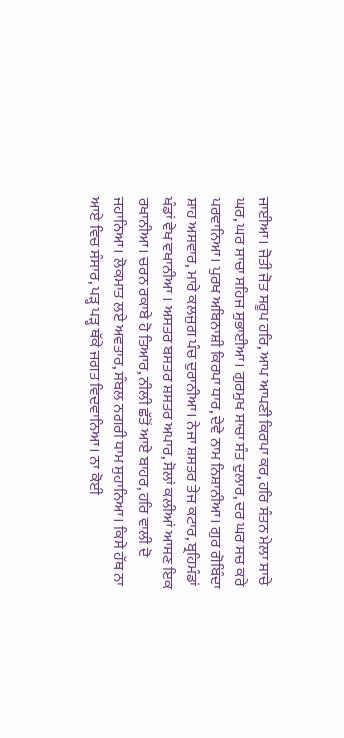ਜਾਈਆ। ਜੋਤੀ ਜੋਤ ਸਰੂਪ ਹਰਿ, ਆਪ ਆਪਣੀ ਕਿਰਪਾ ਕਰ, ਹਰਿ ਸੰਤਨ ਮੇਲਾ ਸਾਚੇ ਘਰ, ਘਰ ਸਾਚਾ ਸਹਿਜ ਸੁਭਾਈਆ। ਗੁਰਮੁਖ ਸਾਚਾ ਸੰਤ ਦੁਲਾਰ, ਦਰ ਘਰ ਸਚ ਕਰੇ ਪਰਵਾਨਿਆ। ਪੁਰਖ ਅਬਿਨਾਸ਼ੀ ਕਿਰਪਾ ਧਾਰ, ਦੇਵੇ ਨਾਮ ਨਿਸ਼ਾਨੀਆ। ਗੁਰ ਗੋਬਿੰਦਾ ਸ਼ਾਹ ਅਸਵਾਰ, ਮਾਰੇ ਕਲਜੁਗ ਪੰਚ ਦੁਰਾਨੀਆ। ਨੇਜਾ ਸ਼ਸਤਰ ਤੇਜ ਕਟਾਰ, ਬ੍ਰਹਿਮੰਡਾਂ ਖੰਡਾਂ ਵੇਖ ਵਖਾਨੀਆ । ਅਸਤਰ ਬਸਤਰ ਸ਼ਸਤਰ ਅਪਾਰ, ਸੋਲਾਂ ਕਲੀਆਂ ਆਸਣ ਇਕ ਰਖਾਨੀਆ। ਚਰਨ ਰਕਾਬੇ ਹੋ ਤਿਆਰ, ਨੀਲੀ ਛੱਤੋਂ ਆਏ ਬਾਹਰ, ਹਰਿ ਵਾਲੀ ਦੋ ਜਹਾਨਿਆ। ਲੋਕਮਾਤ ਲਏ ਅਵਤਾਰ, ਸੰਬਲ ਨਗਰੀ ਧਾਮ ਸੁਹਾਨਿਆ। ਕਿਸੇ ਹੱਥ ਨਾ ਆਏ ਵਿਚ ਸੰਸਾਰ, ਪੜ੍ਹ ਪੜ੍ਹ ਥੱਕੇ ਜਗਤ ਵਿਦਵਾਨਿਆ। ਨਾ ਕੋਈ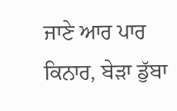ਜਾਣੇ ਆਰ ਪਾਰ ਕਿਨਾਰ, ਬੇੜਾ ਡੁੱਬਾ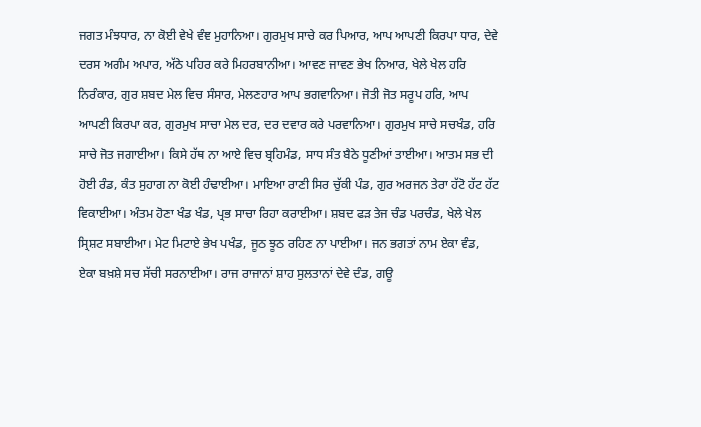ਜਗਤ ਮੰਝਧਾਰ, ਨਾ ਕੋਈ ਵੇਖੇ ਵੰਞ ਮੁਹਾਨਿਆ। ਗੁਰਮੁਖ ਸਾਚੇ ਕਰ ਪਿਆਰ, ਆਪ ਆਪਣੀ ਕਿਰਪਾ ਧਾਰ, ਦੇਵੇ ਦਰਸ ਅਗੰਮ ਅਪਾਰ, ਅੱਠੇ ਪਹਿਰ ਕਰੇ ਮਿਹਰਬਾਨੀਆ। ਆਵਣ ਜਾਵਣ ਭੇਖ ਨਿਆਰ, ਖੇਲੇ ਖੇਲ ਹਰਿ ਨਿਰੰਕਾਰ, ਗੁਰ ਸ਼ਬਦ ਮੇਲ ਵਿਚ ਸੰਸਾਰ, ਮੇਲਣਹਾਰ ਆਪ ਭਗਵਾਨਿਆ। ਜੋਤੀ ਜੋਤ ਸਰੂਪ ਹਰਿ, ਆਪ ਆਪਣੀ ਕਿਰਪਾ ਕਰ, ਗੁਰਮੁਖ ਸਾਚਾ ਮੇਲ ਦਰ, ਦਰ ਦਵਾਰ ਕਰੇ ਪਰਵਾਨਿਆ। ਗੁਰਮੁਖ ਸਾਚੇ ਸਚਖੰਡ, ਹਰਿ ਸਾਚੇ ਜੋਤ ਜਗਾਈਆ। ਕਿਸੇ ਹੱਥ ਨਾ ਆਏ ਵਿਚ ਬ੍ਰਹਿਮੰਡ, ਸਾਧ ਸੰਤ ਬੈਠੇ ਧੂਣੀਆਂ ਤਾਈਆ। ਆਤਮ ਸਭ ਦੀ ਹੋਈ ਰੰਡ, ਕੰਤ ਸੁਹਾਗ ਨਾ ਕੋਈ ਹੰਢਾਈਆ। ਮਾਇਆ ਰਾਣੀ ਸਿਰ ਚੁੱਕੀ ਪੰਡ, ਗੁਰ ਅਰਜਨ ਤੇਰਾ ਹੱਟੋ ਹੱਟ ਹੱਟ ਵਿਕਾਈਆ। ਅੰਤਮ ਹੋਣਾ ਖੰਡ ਖੰਡ, ਪ੍ਰਭ ਸਾਚਾ ਰਿਹਾ ਕਰਾਈਆ। ਸ਼ਬਦ ਫੜ ਤੇਜ ਚੰਡ ਪਰਚੰਡ, ਖੇਲੇ ਖੇਲ ਸ੍ਰਿਸ਼ਟ ਸਬਾਈਆ। ਮੇਟ ਮਿਟਾਏ ਭੇਖ ਪਖੰਡ, ਜੂਠ ਝੂਠ ਰਹਿਣ ਨਾ ਪਾਈਆ। ਜਨ ਭਗਤਾਂ ਨਾਮ ਏਕਾ ਵੰਡ, ਏਕਾ ਬਖ਼ਸ਼ੇ ਸਚ ਸੱਚੀ ਸਰਨਾਈਆ। ਰਾਜ ਰਾਜਾਨਾਂ ਸ਼ਾਹ ਸੁਲਤਾਨਾਂ ਦੇਵੇ ਦੰਡ, ਗਊ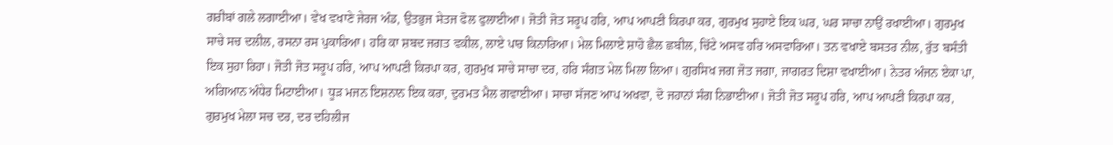ਗਰੀਬਾਂ ਗਲੇ ਲਗਾਈਆ। ਵੇਖ ਵਖਾਣੇ ਜੇਰਜ ਅੰਡ, ਉਤਭੁਜ ਸੇਤਜ ਫੋਲ ਫੁਲਾਈਆ। ਜੋਤੀ ਜੋਤ ਸਰੂਪ ਹਰਿ, ਆਪ ਆਪਣੀ ਕਿਰਪਾ ਕਰ, ਗੁਰਮੁਖ ਸੁਹਾਏ ਇਕ ਘਰ, ਘਰ ਸਾਚਾ ਨਾਉਂ ਰਖਾਈਆ। ਗੁਰਮੁਖ ਸਾਚੇ ਸਚ ਦਲੀਲ, ਰਸਨਾ ਰਸ ਪੁਕਾਰਿਆ। ਹਰਿ ਕਾ ਸ਼ਬਦ ਜਗਤ ਵਕੀਲ, ਲਾਏ ਪਾਰ ਕਿਨਾਰਿਆ। ਮੇਲ ਮਿਲਾਏ ਸ਼ਾਹੋ ਛੈਲ ਛਬੀਲ, ਚਿੱਟੇ ਅਸਵ ਹਰਿ ਅਸਵਾਰਿਆ। ਤਨ ਵਖਾਏ ਬਸਤਰ ਨੀਲ, ਰੁੱਤ ਬਸੰਤੀ ਇਕ ਸੁਹਾ ਰਿਹਾ। ਜੋਤੀ ਜੋਤ ਸਰੂਪ ਹਰਿ, ਆਪ ਆਪਣੀ ਕਿਰਪਾ ਕਰ, ਗੁਰਮੁਖ ਸਾਚੇ ਸਾਚਾ ਦਰ, ਹਰਿ ਸੰਗਤ ਮੇਲ ਮਿਲਾ ਲਿਆ। ਗੁਰਸਿਖ ਜਗ ਜੋਤ ਜਗਾ, ਜਾਗਰਤ ਦਿਸ਼ਾ ਵਖਾਈਆ। ਨੇਤਰ ਅੰਜਨ ਏਕਾ ਪਾ, ਅਗਿਆਨ ਅੰਧੇਰ ਮਿਟਾਈਆ। ਧੂੜ ਮਜਨ ਇਸ਼ਨਾਨ ਇਕ ਕਰਾ, ਦੁਰਮਤ ਮੈਲ ਗਵਾਈਆ। ਸਾਚਾ ਸੱਜਣ ਆਪ ਅਖਵਾ, ਦੋ ਜਹਾਨਾਂ ਸੰਗ ਨਿਭਾਈਆ। ਜੋਤੀ ਜੋਤ ਸਰੂਪ ਹਰਿ, ਆਪ ਆਪਣੀ ਕਿਰਪਾ ਕਰ, ਗੁਰਮੁਖ ਮੇਲਾ ਸਚ ਦਰ, ਦਰ ਦਹਿਲੀਜ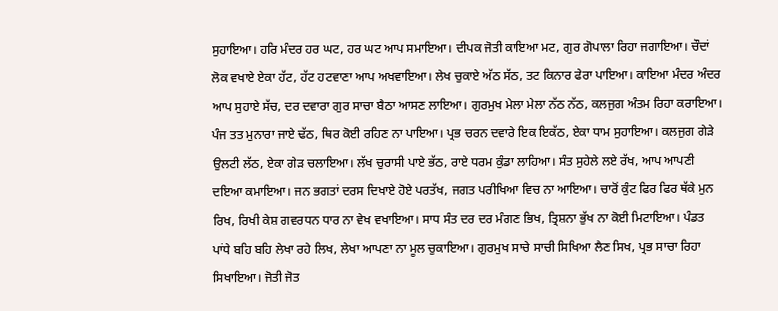ਸੁਹਾਇਆ। ਹਰਿ ਮੰਦਰ ਹਰ ਘਟ, ਹਰ ਘਟ ਆਪ ਸਮਾਇਆ। ਦੀਪਕ ਜੋਤੀ ਕਾਇਆ ਮਟ, ਗੁਰ ਗੋਪਾਲਾ ਰਿਹਾ ਜਗਾਇਆ। ਚੌਦਾਂ ਲੋਕ ਵਖਾਏ ਏਕਾ ਹੱਟ, ਹੱਟ ਹਟਵਾਣਾ ਆਪ ਅਖਵਾਇਆ। ਲੇਖ ਚੁਕਾਏ ਅੱਠ ਸੱਠ, ਤਟ ਕਿਨਾਰ ਫੇਰਾ ਪਾਇਆ। ਕਾਇਆ ਮੰਦਰ ਅੰਦਰ ਆਪ ਸੁਹਾਏ ਸੱਚ, ਦਰ ਦਵਾਰਾ ਗੁਰ ਸਾਚਾ ਬੈਠਾ ਆਸਣ ਲਾਇਆ। ਗੁਰਮੁਖ ਮੇਲਾ ਮੇਲਾ ਨੱਠ ਨੱਠ, ਕਲਜੁਗ ਅੰਤਮ ਰਿਹਾ ਕਰਾਇਆ। ਪੰਜ ਤਤ ਮੁਨਾਰਾ ਜਾਏ ਢੱਠ, ਥਿਰ ਕੋਈ ਰਹਿਣ ਨਾ ਪਾਇਆ। ਪ੍ਰਭ ਚਰਨ ਦਵਾਰੇ ਇਕ ਇਕੱਠ, ਏਕਾ ਧਾਮ ਸੁਹਾਇਆ। ਕਲਜੁਗ ਗੇੜੇ ਉਲਟੀ ਲੱਠ, ਏਕਾ ਗੇੜ ਚਲਾਇਆ। ਲੱਖ ਚੁਰਾਸੀ ਪਾਏ ਭੱਠ, ਰਾਏ ਧਰਮ ਕੁੰਡਾ ਲਾਹਿਆ। ਸੰਤ ਸੁਹੇਲੇ ਲਏ ਰੱਖ, ਆਪ ਆਪਣੀ ਦਇਆ ਕਮਾਇਆ। ਜਨ ਭਗਤਾਂ ਦਰਸ ਦਿਖਾਏ ਹੋਏ ਪਰਤੱਖ, ਜਗਤ ਪਰੀਖਿਆ ਵਿਚ ਨਾ ਆਇਆ। ਚਾਰੋਂ ਕੁੰਟ ਫਿਰ ਫਿਰ ਥੱਕੇ ਮੁਨ ਰਿਖ, ਰਿਖੀ ਕੇਸ਼ ਗਵਰਧਨ ਧਾਰ ਨਾ ਵੇਖ ਵਖਾਇਆ। ਸਾਧ ਸੰਤ ਦਰ ਦਰ ਮੰਗਣ ਭਿਖ, ਤ੍ਰਿਸ਼ਨਾ ਭੁੱਖ ਨਾ ਕੋਈ ਮਿਟਾਇਆ। ਪੰਡਤ ਪਾਂਧੇ ਬਹਿ ਬਹਿ ਲੇਖਾ ਰਹੇ ਲਿਖ, ਲੇਖਾ ਆਪਣਾ ਨਾ ਮੂਲ ਚੁਕਾਇਆ। ਗੁਰਮੁਖ ਸਾਚੇ ਸਾਚੀ ਸਿਖਿਆ ਲੈਣ ਸਿਖ, ਪ੍ਰਭ ਸਾਚਾ ਰਿਹਾ ਸਿਖਾਇਆ। ਜੋਤੀ ਜੋਤ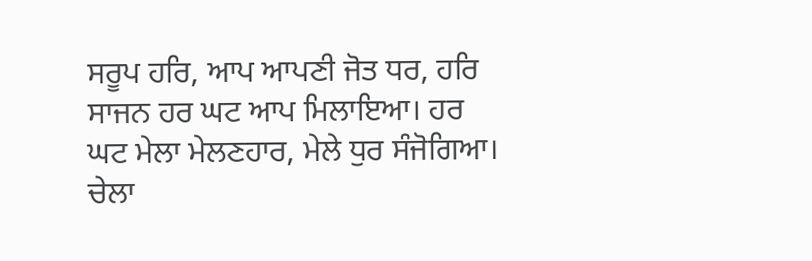ਸਰੂਪ ਹਰਿ, ਆਪ ਆਪਣੀ ਜੋਤ ਧਰ, ਹਰਿ ਸਾਜਨ ਹਰ ਘਟ ਆਪ ਮਿਲਾਇਆ। ਹਰ ਘਟ ਮੇਲਾ ਮੇਲਣਹਾਰ, ਮੇਲੇ ਧੁਰ ਸੰਜੋਗਿਆ। ਚੇਲਾ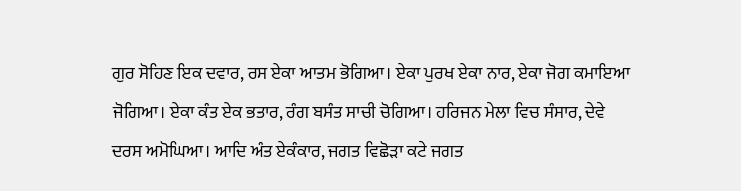ਗੁਰ ਸੋਹਿਣ ਇਕ ਦਵਾਰ, ਰਸ ਏਕਾ ਆਤਮ ਭੋਗਿਆ। ਏਕਾ ਪੁਰਖ ਏਕਾ ਨਾਰ, ਏਕਾ ਜੋਗ ਕਮਾਇਆ ਜੋਗਿਆ। ਏਕਾ ਕੰਤ ਏਕ ਭਤਾਰ, ਰੰਗ ਬਸੰਤ ਸਾਚੀ ਚੋਗਿਆ। ਹਰਿਜਨ ਮੇਲਾ ਵਿਚ ਸੰਸਾਰ, ਦੇਵੇ ਦਰਸ ਅਮੋਘਿਆ। ਆਦਿ ਅੰਤ ਏਕੰਕਾਰ, ਜਗਤ ਵਿਛੋੜਾ ਕਟੇ ਜਗਤ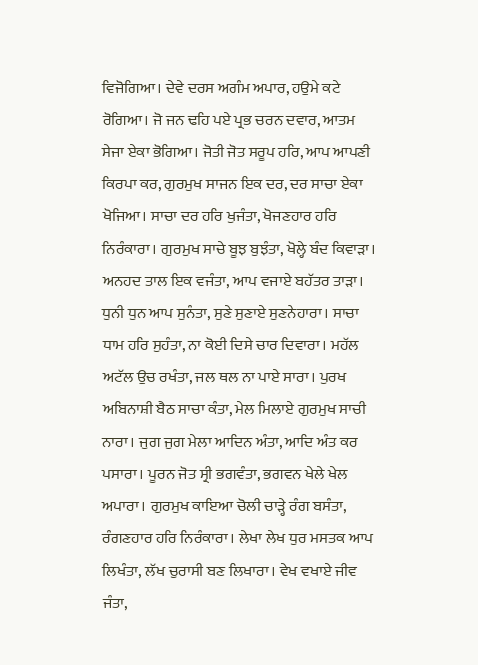ਵਿਜੋਗਿਆ। ਦੇਵੇ ਦਰਸ ਅਗੰਮ ਅਪਾਰ, ਹਉਮੇ ਕਟੇ ਰੋਗਿਆ। ਜੋ ਜਨ ਢਹਿ ਪਏ ਪ੍ਰਭ ਚਰਨ ਦਵਾਰ, ਆਤਮ ਸੇਜਾ ਏਕਾ ਭੋਗਿਆ। ਜੋਤੀ ਜੋਤ ਸਰੂਪ ਹਰਿ, ਆਪ ਆਪਣੀ ਕਿਰਪਾ ਕਰ, ਗੁਰਮੁਖ ਸਾਜਨ ਇਕ ਦਰ, ਦਰ ਸਾਚਾ ਏਕਾ ਖੋਜਿਆ। ਸਾਚਾ ਦਰ ਹਰਿ ਖੁਜੰਤਾ, ਖੋਜਣਹਾਰ ਹਰਿ ਨਿਰੰਕਾਰਾ। ਗੁਰਮੁਖ ਸਾਚੇ ਬੂਝ ਬੁਝੰਤਾ, ਖੋਲ੍ਹੇ ਬੰਦ ਕਿਵਾੜਾ। ਅਨਹਦ ਤਾਲ ਇਕ ਵਜੰਤਾ, ਆਪ ਵਜਾਏ ਬਹੱਤਰ ਤਾੜਾ। ਧੁਨੀ ਧੁਨ ਆਪ ਸੁਨੰਤਾ, ਸੁਣੇ ਸੁਣਾਏ ਸੁਣਨੇਹਾਰਾ। ਸਾਚਾ ਧਾਮ ਹਰਿ ਸੁਹੰਤਾ, ਨਾ ਕੋਈ ਦਿਸੇ ਚਾਰ ਦਿਵਾਰਾ। ਮਹੱਲ ਅਟੱਲ ਉਚ ਰਖੰਤਾ, ਜਲ ਥਲ ਨਾ ਪਾਏ ਸਾਰਾ। ਪੁਰਖ ਅਬਿਨਾਸ਼ੀ ਬੈਠ ਸਾਚਾ ਕੰਤਾ, ਮੇਲ ਮਿਲਾਏ ਗੁਰਮੁਖ ਸਾਚੀ ਨਾਰਾ। ਜੁਗ ਜੁਗ ਮੇਲਾ ਆਦਿਨ ਅੰਤਾ, ਆਦਿ ਅੰਤ ਕਰ ਪਸਾਰਾ। ਪੂਰਨ ਜੋਤ ਸ੍ਰੀ ਭਗਵੰਤਾ, ਭਗਵਨ ਖੇਲੇ ਖੇਲ ਅਪਾਰਾ। ਗੁਰਮੁਖ ਕਾਇਆ ਚੋਲੀ ਚਾੜ੍ਹੇ ਰੰਗ ਬਸੰਤਾ, ਰੰਗਣਹਾਰ ਹਰਿ ਨਿਰੰਕਾਰਾ। ਲੇਖਾ ਲੇਖ ਧੁਰ ਮਸਤਕ ਆਪ ਲਿਖੰਤਾ, ਲੱਖ ਚੁਰਾਸੀ ਬਣ ਲਿਖਾਰਾ। ਵੇਖ ਵਖਾਏ ਜੀਵ ਜੰਤਾ,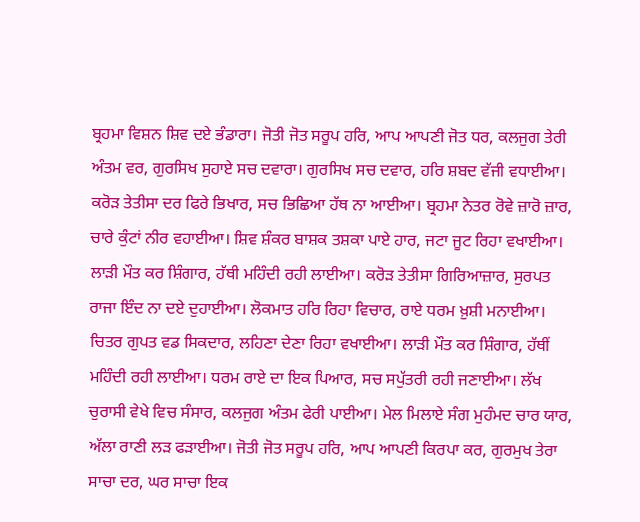ਬ੍ਰਹਮਾ ਵਿਸ਼ਨ ਸ਼ਿਵ ਦਏ ਭੰਡਾਰਾ। ਜੋਤੀ ਜੋਤ ਸਰੂਪ ਹਰਿ, ਆਪ ਆਪਣੀ ਜੋਤ ਧਰ, ਕਲਜੁਗ ਤੇਰੀ ਅੰਤਮ ਵਰ, ਗੁਰਸਿਖ ਸੁਹਾਏ ਸਚ ਦਵਾਰਾ। ਗੁਰਸਿਖ ਸਚ ਦਵਾਰ, ਹਰਿ ਸ਼ਬਦ ਵੱਜੀ ਵਧਾਈਆ। ਕਰੋੜ ਤੇਤੀਸਾ ਦਰ ਫਿਰੇ ਭਿਖਾਰ, ਸਚ ਭਿਛਿਆ ਹੱਥ ਨਾ ਆਈਆ। ਬ੍ਰਹਮਾ ਨੇਤਰ ਰੋਵੇ ਜ਼ਾਰੋ ਜ਼ਾਰ, ਚਾਰੇ ਕੁੰਟਾਂ ਨੀਰ ਵਹਾਈਆ। ਸ਼ਿਵ ਸ਼ੰਕਰ ਬਾਸ਼ਕ ਤਸ਼ਕਾ ਪਾਏ ਹਾਰ, ਜਟਾ ਜੂਟ ਰਿਹਾ ਵਖਾਈਆ। ਲਾੜੀ ਮੌਤ ਕਰ ਸ਼ਿੰਗਾਰ, ਹੱਥੀ ਮਹਿੰਦੀ ਰਹੀ ਲਾਈਆ। ਕਰੋੜ ਤੇਤੀਸਾ ਗਿਰਿਆਜ਼ਾਰ, ਸੁਰਪਤ ਰਾਜਾ ਇੰਦ ਨਾ ਦਏ ਦੁਹਾਈਆ। ਲੋਕਮਾਤ ਹਰਿ ਰਿਹਾ ਵਿਚਾਰ, ਰਾਏ ਧਰਮ ਖ਼ੁਸ਼ੀ ਮਨਾਈਆ। ਚਿਤਰ ਗੁਪਤ ਵਡ ਸਿਕਦਾਰ, ਲਹਿਣਾ ਦੇਣਾ ਰਿਹਾ ਵਖਾਈਆ। ਲਾੜੀ ਮੌਤ ਕਰ ਸ਼ਿੰਗਾਰ, ਹੱਥੀਂ ਮਹਿੰਦੀ ਰਹੀ ਲਾਈਆ। ਧਰਮ ਰਾਏ ਦਾ ਇਕ ਪਿਆਰ, ਸਚ ਸਪੁੱਤਰੀ ਰਹੀ ਜਣਾਈਆ। ਲੱਖ ਚੁਰਾਸੀ ਵੇਖੇ ਵਿਚ ਸੰਸਾਰ, ਕਲਜੁਗ ਅੰਤਮ ਫੇਰੀ ਪਾਈਆ। ਮੇਲ ਮਿਲਾਏ ਸੰਗ ਮੁਹੰਮਦ ਚਾਰ ਯਾਰ, ਅੱਲਾ ਰਾਣੀ ਲੜ ਫੜਾਈਆ। ਜੋਤੀ ਜੋਤ ਸਰੂਪ ਹਰਿ, ਆਪ ਆਪਣੀ ਕਿਰਪਾ ਕਰ, ਗੁਰਮੁਖ ਤੇਰਾ ਸਾਚਾ ਦਰ, ਘਰ ਸਾਚਾ ਇਕ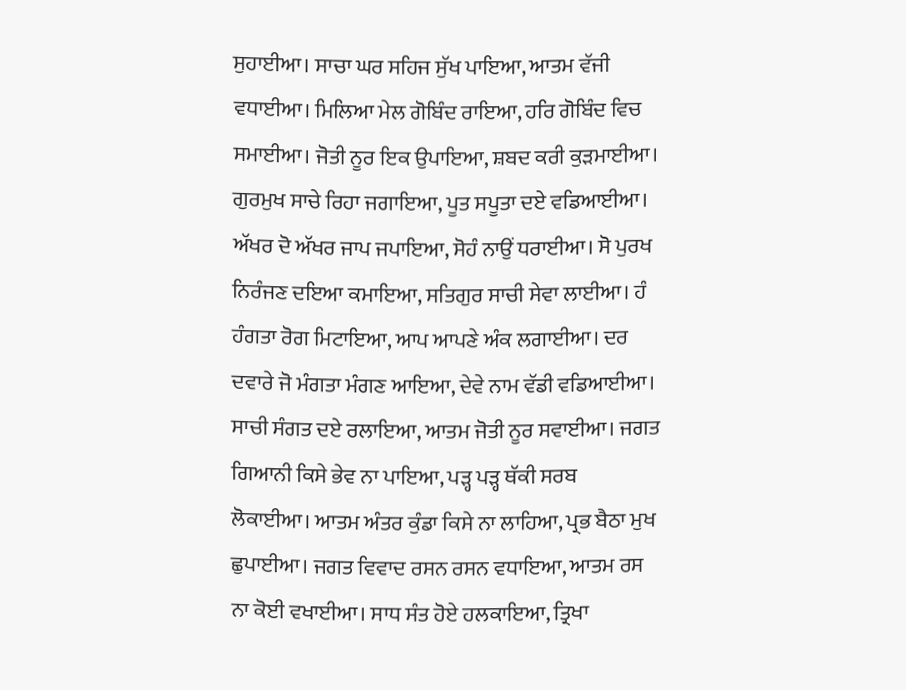ਸੁਹਾਈਆ। ਸਾਚਾ ਘਰ ਸਹਿਜ ਸੁੱਖ ਪਾਇਆ, ਆਤਮ ਵੱਜੀ ਵਧਾਈਆ। ਮਿਲਿਆ ਮੇਲ ਗੋਬਿੰਦ ਰਾਇਆ, ਹਰਿ ਗੋਬਿੰਦ ਵਿਚ ਸਮਾਈਆ। ਜੋਤੀ ਨੂਰ ਇਕ ਉਪਾਇਆ, ਸ਼ਬਦ ਕਰੀ ਕੁੜਮਾਈਆ। ਗੁਰਮੁਖ ਸਾਚੇ ਰਿਹਾ ਜਗਾਇਆ, ਪੂਤ ਸਪੂਤਾ ਦਏ ਵਡਿਆਈਆ। ਅੱਖਰ ਦੋ ਅੱਖਰ ਜਾਪ ਜਪਾਇਆ, ਸੋਹੰ ਨਾਉਂ ਧਰਾਈਆ। ਸੋ ਪੁਰਖ ਨਿਰੰਜਣ ਦਇਆ ਕਮਾਇਆ, ਸਤਿਗੁਰ ਸਾਚੀ ਸੇਵਾ ਲਾਈਆ। ਹੰ ਹੰਗਤਾ ਰੋਗ ਮਿਟਾਇਆ, ਆਪ ਆਪਣੇ ਅੰਕ ਲਗਾਈਆ। ਦਰ ਦਵਾਰੇ ਜੋ ਮੰਗਤਾ ਮੰਗਣ ਆਇਆ, ਦੇਵੇ ਨਾਮ ਵੱਡੀ ਵਡਿਆਈਆ। ਸਾਚੀ ਸੰਗਤ ਦਏ ਰਲਾਇਆ, ਆਤਮ ਜੋਤੀ ਨੂਰ ਸਵਾਈਆ। ਜਗਤ ਗਿਆਨੀ ਕਿਸੇ ਭੇਵ ਨਾ ਪਾਇਆ, ਪੜ੍ਹ ਪੜ੍ਹ ਥੱਕੀ ਸਰਬ ਲੋਕਾਈਆ। ਆਤਮ ਅੰਤਰ ਕੁੰਡਾ ਕਿਸੇ ਨਾ ਲਾਹਿਆ, ਪ੍ਰਭ ਬੈਠਾ ਮੁਖ ਛੁਪਾਈਆ। ਜਗਤ ਵਿਵਾਦ ਰਸਨ ਰਸਨ ਵਧਾਇਆ, ਆਤਮ ਰਸ ਨਾ ਕੋਈ ਵਖਾਈਆ। ਸਾਧ ਸੰਤ ਹੋਏ ਹਲਕਾਇਆ, ਤ੍ਰਿਖਾ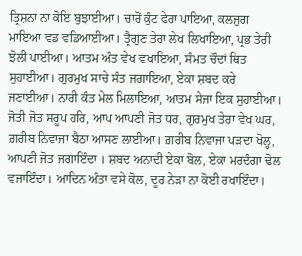ਤ੍ਰਿਸ਼ਨਾ ਨਾ ਕੋਇ ਬੁਝਾਈਆ। ਚਾਰੋਂ ਕੁੰਟ ਫੇਰਾ ਪਾਇਆ, ਕਲਜੁਗ ਮਾਇਆ ਵਡ ਵਡਿਆਈਆ। ਤ੍ਰੈਗੁਣ ਤੇਰਾ ਲੇਖ ਲਿਖਾਇਆ, ਪ੍ਰਭ ਤੇਰੀ ਝੋਲੀ ਪਾਈਆ। ਆਤਮ ਅੰਤ ਵੇਖ ਵਖਾਇਆ, ਸੰਮਤ ਚੌਦਾਂ ਥਿਤ ਸੁਹਾਈਆ। ਗੁਰਮੁਖ ਸਾਚੇ ਸੰਤ ਜਗਾਇਆ, ਏਕਾ ਸ਼ਬਦ ਕਰੇ ਜਣਾਈਆ। ਨਾਰੀ ਕੰਤ ਮੇਲ ਮਿਲਾਇਆ, ਆਤਮ ਸੇਜਾ ਇਕ ਸੁਹਾਈਆ। ਜੋਤੀ ਜੋਤ ਸਰੂਪ ਹਰਿ, ਆਪ ਆਪਣੀ ਜੋਤ ਧਰ, ਗੁਰਮੁਖ ਤੇਰਾ ਵੇਖ ਘਰ, ਗ਼ਰੀਬ ਨਿਵਾਜਾ ਬੈਠਾ ਆਸਣ ਲਾਈਆ। ਗ਼ਰੀਬ ਨਿਵਾਜਾ ਪੜਦਾ ਖੋਲ੍ਹ, ਆਪਣੀ ਜੋਤ ਜਗਾਇੰਦਾ । ਸ਼ਬਦ ਅਨਾਦੀ ਏਕਾ ਬੋਲ, ਏਕਾ ਮਰਦੰਗਾ ਢੋਲ ਵਜਾਇੰਦਾ। ਆਦਿਨ ਅੰਤਾ ਵਸੇ ਕੋਲ, ਦੂਰ ਨੇੜਾ ਨਾ ਕੋਈ ਰਖਾਇੰਦਾ।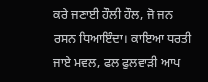ਕਰੇ ਜਣਾਈ ਹੌਲੀ ਹੌਲ, ਜੋ ਜਨ ਰਸਨ ਧਿਆਇੰਦਾ। ਕਾਇਆ ਧਰਤੀ ਜਾਏ ਮਵਲ, ਫਲ ਫੁਲਵਾੜੀ ਆਪ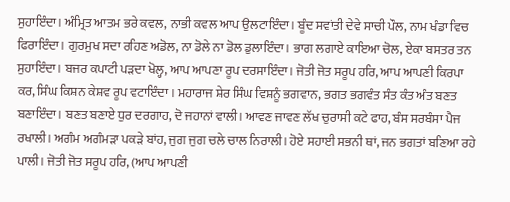ਸੁਹਾਇੰਦਾ। ਅੰਮ੍ਰਿਤ ਆਤਮ ਭਰੇ ਕਵਲ, ਨਾਭੀ ਕਵਲ ਆਪ ਉਲਟਾਇੰਦਾ। ਬੂੰਦ ਸਵਾਂਤੀ ਦੇਵੇ ਸਾਚੀ ਪੌਲ, ਨਾਮ ਖੰਡਾ ਵਿਚ ਫਿਰਾਇੰਦਾ। ਗੁਰਮੁਖ ਸਦਾ ਰਹਿਣ ਅਡੋਲ, ਨਾ ਡੋਲੇ ਨਾ ਡੋਲ ਡੁਲਾਇੰਦਾ। ਭਾਗ ਲਗਾਏ ਕਾਇਆ ਚੋਲ, ਏਕਾ ਬਸਤਰ ਤਨ ਸੁਹਾਇੰਦਾ। ਬਜਰ ਕਪਾਟੀ ਪੜਦਾ ਖੋਲ੍ਹ, ਆਪ ਆਪਣਾ ਰੂਪ ਦਰਸਾਇੰਦਾ। ਜੋਤੀ ਜੋਤ ਸਰੂਪ ਹਰਿ, ਆਪ ਆਪਣੀ ਕਿਰਪਾ ਕਰ, ਸਿੰਘ ਕਿਸ਼ਨ ਕੇਸ਼ਵ ਰੂਪ ਵਟਾਇੰਦਾ । ਮਹਾਰਾਜ ਸ਼ੇਰ ਸਿੰਘ ਵਿਸ਼ਨੂੰ ਭਗਵਾਨ, ਭਗਤ ਭਗਵੰਤ ਸੰਤ ਕੰਤ ਅੰਤ ਬਣਤ ਬਣਾਇੰਦਾ। ਬਣਤ ਬਣਾਏ ਧੁਰ ਦਰਗਾਹ, ਦੋ ਜਹਾਨਾਂ ਵਾਲੀ। ਆਵਣ ਜਾਵਣ ਲੱਖ ਚੁਰਾਸੀ ਕਟੇ ਫਾਹ, ਬੰਸ ਸਰਬੰਸਾ ਪੈਜ ਰਖਾਲੀ। ਅਗੰਮ ਅਗੰਮੜਾ ਪਕੜੇ ਬਾਂਹ, ਜੁਗ ਜੁਗ ਚਲੇ ਚਾਲ ਨਿਰਾਲੀ। ਹੋਏ ਸਹਾਈ ਸਭਨੀ ਥਾਂ, ਜਨ ਭਗਤਾਂ ਬਣਿਆ ਰਹੇ ਪਾਲੀ। ਜੋਤੀ ਜੋਤ ਸਰੂਪ ਹਰਿ, (ਆਪ ਆਪਣੀ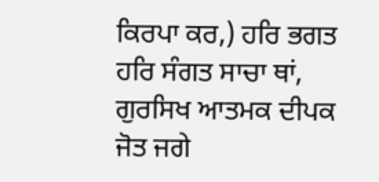ਕਿਰਪਾ ਕਰ,) ਹਰਿ ਭਗਤ ਹਰਿ ਸੰਗਤ ਸਾਚਾ ਥਾਂ, ਗੁਰਸਿਖ ਆਤਮਕ ਦੀਪਕ ਜੋਤ ਜਗੇ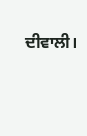ਦੀਵਾਲੀ।